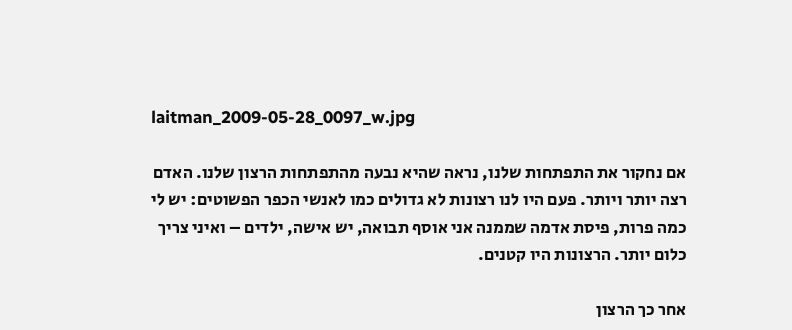laitman_2009-05-28_0097_w.jpg

אם נחקור את התפתחות שלנו, נראה שהיא נבעה מהתפתחות הרצון שלנו. האדם רצה יותר ויותר. פעם היו לנו רצונות לא גדולים כמו לאנשי הכפר הפשוטים: יש לי כמה פרות, פיסת אדמה שממנה אני אוסף תבואה, יש אישה, ילדים – ואיני צריך כלום יותר. הרצונות היו קטנים.

אחר כך הרצון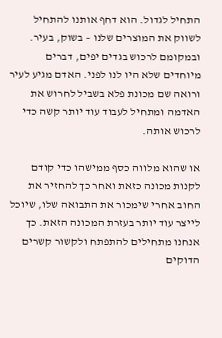התחיל לגדול. הוא דחף אותנו להתחיל לשווק את המוצרים שלנו – בשוק, בעיר. ובמקומם לרכוש בגדים יפים, דברים מיוחדים שלא היו לנו לפני. האדם מגיע לעיר ורואה שם מכונת פלא בשביל לחרוש את האדמה ומתחיל לעבוד עוד יותר קשה כדי לרכוש אותה.

או שהוא מלווה כסף ממישהו כדי קודם לקנות מכונה כזאת ואחר כך להחזיר את החוב אחרי שימכור את התבואה שלו, שיוכל לייצר עוד יותר בעזרת המכונה הזאת. כך אנחנו מתחילים להתפתח ולקשור קשרים הדוקים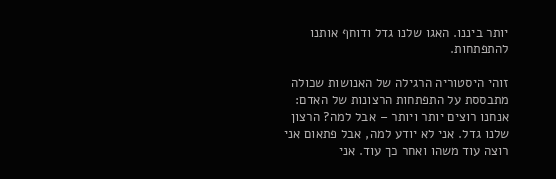יותר ביננו. האגו שלנו גדל ודוחף אותנו להתפתחות.

זוהי היסטוריה הרגילה של האנושות שכולה מתבססת על התפתחות הרצונות של האדם: אנחנו רוצים יותר ויותר – אבל למה? הרצון שלנו גדל. אני לא יודע למה, אבל פתאום אני רוצה עוד משהו ואחר כך עוד. אני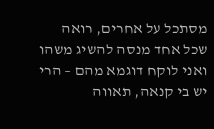מסתכל על אחרים, רואה שכל אחד מנסה להשיג משהו ואני לוקח דוגמא מהם – הרי יש בי קנאה, תאווה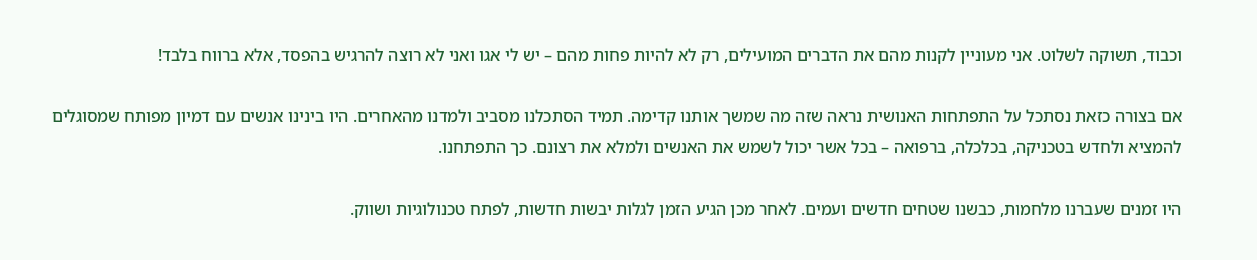וכבוד, תשוקה לשלוט. אני מעוניין לקנות מהם את הדברים המועילים, רק לא להיות פחות מהם – יש לי אגו ואני לא רוצה להרגיש בהפסד, אלא ברווח בלבד!

אם בצורה כזאת נסתכל על התפתחות האנושית נראה שזה מה שמשך אותנו קדימה. תמיד הסתכלנו מסביב ולמדנו מהאחרים. היו בינינו אנשים עם דמיון מפותח שמסוגלים להמציא ולחדש בטכניקה, בכלכלה, ברפואה – בכל אשר יכול לשמש את האנשים ולמלא את רצונם. כך התפתחנו.

היו זמנים שעברנו מלחמות, כבשנו שטחים חדשים ועמים. לאחר מכן הגיע הזמן לגלות יבשות חדשות, לפתח טכנולוגיות ושווק.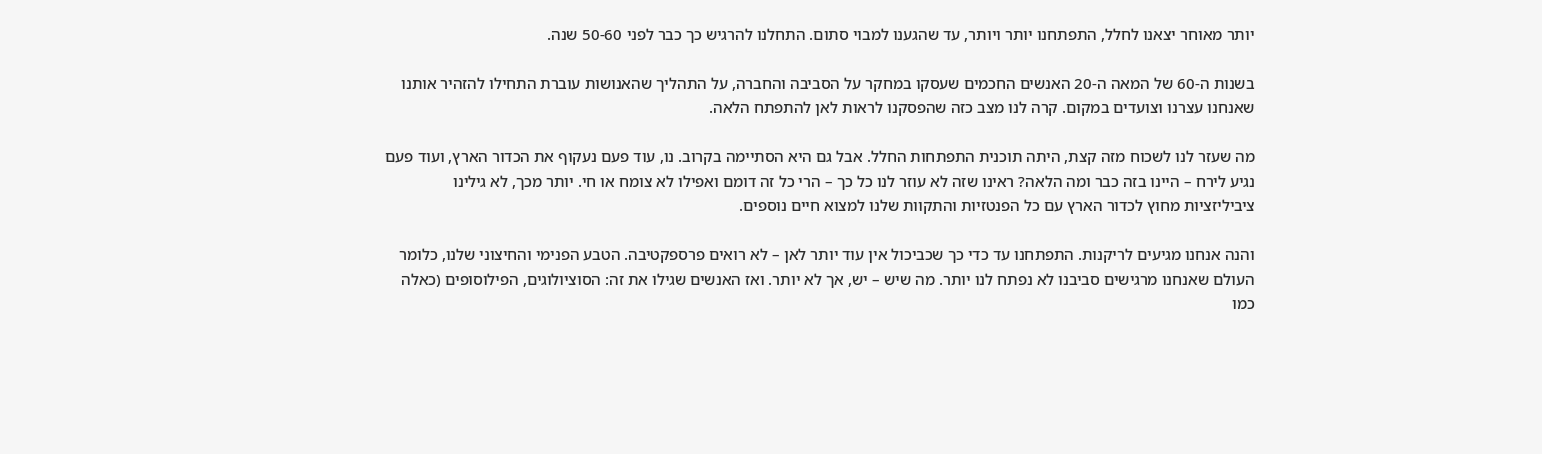יותר מאוחר יצאנו לחלל, התפתחנו יותר ויותר, עד שהגענו למבוי סתום. התחלנו להרגיש כך כבר לפני 50-60 שנה.

בשנות ה-60 של המאה ה-20 האנשים החכמים שעסקו במחקר על הסביבה והחברה, על התהליך שהאנושות עוברת התחילו להזהיר אותנו שאנחנו עצרנו וצועדים במקום. קרה לנו מצב כזה שהפסקנו לראות לאן להתפתח הלאה.

מה שעזר לנו לשכוח מזה קצת, היתה תוכנית התפתחות החלל. אבל גם היא הסתיימה בקרוב. נו, עוד פעם נעקוף את הכדור הארץ, ועוד פעם נגיע לירח – היינו בזה כבר ומה הלאה? ראינו שזה לא עוזר לנו כל כך – הרי כל זה דומם ואפילו לא צומח או חי. יותר מכך, לא גילינו ציביליזציות מחוץ לכדור הארץ עם כל הפנטזיות והתקוות שלנו למצוא חיים נוספים.

והנה אנחנו מגיעים לריקנות. התפתחנו עד כדי כך שכביכול אין עוד יותר לאן – לא רואים פרספקטיבה. הטבע הפנימי והחיצוני שלנו, כלומר העולם שאנחנו מרגישים סביבנו לא נפתח לנו יותר. מה שיש – יש, אך לא יותר. ואז האנשים שגילו את זה: הסוציולוגים, הפילוסופים (כאלה כמו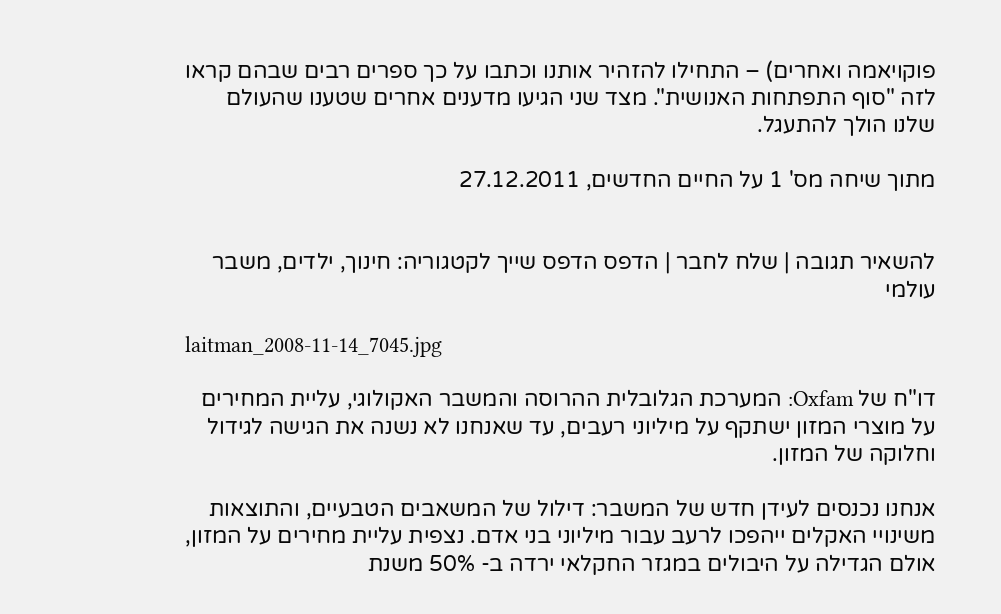פוקויאמה ואחרים) – התחילו להזהיר אותנו וכתבו על כך ספרים רבים שבהם קראו לזה "סוף התפתחות האנושית". מצד שני הגיעו מדענים אחרים שטענו שהעולם שלנו הולך להתעגל.

מתוך שיחה מס' 1 על החיים החדשים, 27.12.2011


להשאיר תגובה | שלח לחבר | הדפס הדפס שייך לקטגוריה: חינוך, ילדים, משבר עולמי

laitman_2008-11-14_7045.jpg

דו"ח של Oxfam: המערכת הגלובלית ההרוסה והמשבר האקולוגי, עליית המחירים על מוצרי המזון ישתקף על מיליוני רעבים, עד שאנחנו לא נשנה את הגישה לגידול וחלוקה של המזון.

אנחנו נכנסים לעידן חדש של המשבר: דילול של המשאבים הטבעיים, והתוצאות משינויי האקלים ייהפכו לרעב עבור מיליוני בני אדם. נצפית עליית מחירים על המזון, אולם הגדילה על היבולים במגזר החקלאי ירדה ב- 50% משנת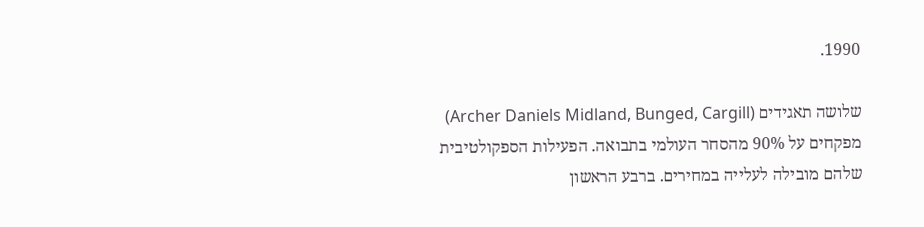1990.

שלושה תאגידים (Archer Daniels Midland, Bunged, Cargill) מפקחים על 90% מהסחר העולמי בתבואה. הפעילות הספקולטיבית שלהם מובילה לעלייה במחירים. ברבע הראשון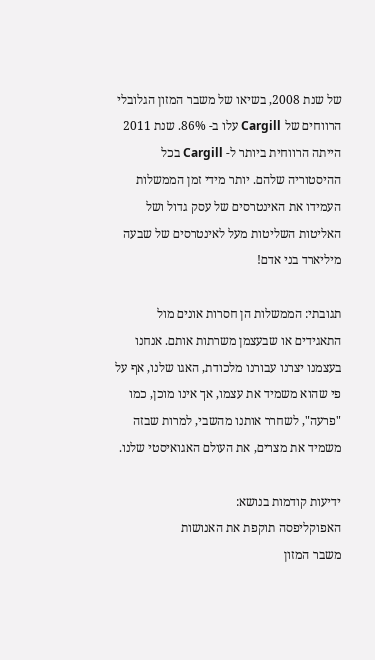של שנת 2008, בשיאו של משבר המזון הגלובלי הרווחים של Cargill עלו ב- 86%. שנת 2011 הייתה הרווחית ביותר ל- Cargill בכל ההיסטוריה שלהם. יותר מידי זמן הממשלות העמידו את האינטרסים של עסק גדול ושל האליטות השליטות מעל לאינטרסים של שבעה מיליארד בני אדם!

תגובתי: הממשלות הן חסרות אונים מול התאגידים או שבעצמן משרתות אותם. אנחנו בעצמנו יצרנו עבורנו מלכודת, האגו שלנו, אף על פי שהוא משמיד את עצמו, אך אינו מוכן, כמו "פרעה", לשחרר אותנו מהשבי, למרות שבזה משמיד את מצרים, את העולם האגואיסטי שלנו.

ידיעות קודמות בנושא:
האפוקליפסה תוקפת את האנושות
משבר המזון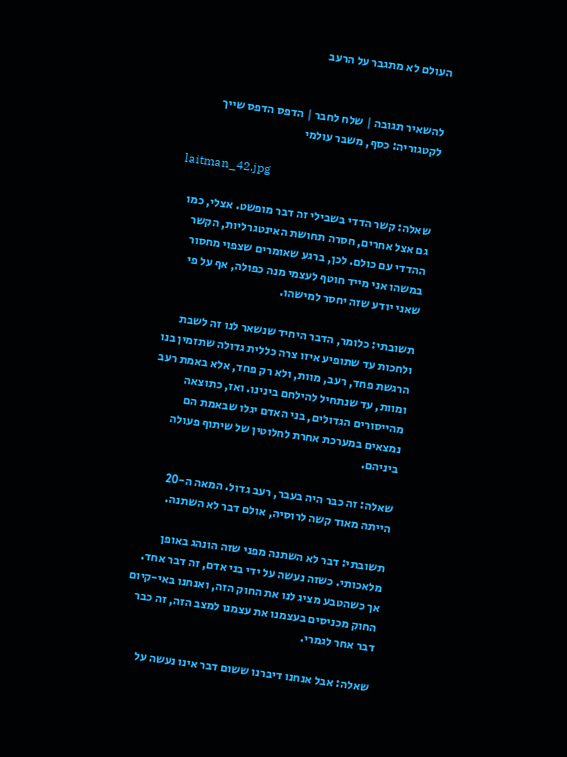העולם לא מתגבר על הרעב


להשאיר תגובה | שלח לחבר | הדפס הדפס שייך לקטגוריה: כסף, משבר עולמי

laitman_42.jpg

שאלה: קשר הדדי בשבילי זה דבר מופשט. אצלי, כמו גם אצל אחרים, חסרה תחושת האינטגרליות, הקשר ההדדי עם כולם. לכן, ברגע שאומרים שצפוי מחסור במשהו אני מייד חוטף לעצמי מנה כפולה, אף על פי שאני יודע שזה יחסר למישהו.

תשובתי: כלומר, הדבר היחיד שנשאר לנו זה לשבת ולחכות עד שתופיע איזו צרה כללית גדולה שתזמין בנו הרגשת פחד, רעב, מוות, ולא רק פחד, אלא באמת רעב ומוות, עד שנתחיל להילחם בינינו. ואז, כתוצאה מהייסורים הגדולים, בני האדם יגלו שבאמת הם נמצאים במערכת אחרת לחלוטין של שיתוף פעולה ביניהם.

שאלה: זה כבר היה בעבר, רעב גדול. המאה ה-20 הייתה מאוד קשה לרוסיה, אולם דבר לא השתנה.

תשובתי: דבר לא השתנה מפני שזה הונהג באופן מלאכותי. כשזה נעשה על ידי בני אדם, זה דבר אחד. אך כשהטבע מציג לנו את החוק הזה, ואנחנו באי-קיום החוק מכניסים בעצמנו את עצמנו למצב הזה, זה כבר דבר אחר לגמרי.

שאלה: אבל אנחנו דיברנו ששום דבר אינו נעשה על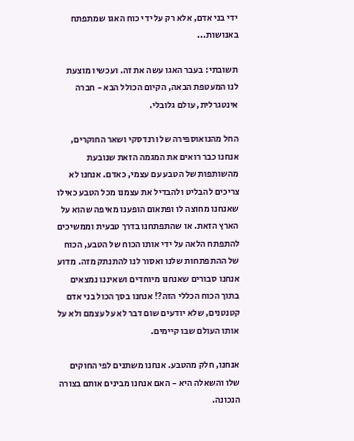ידי בני אדם, אלא רק על ידי כוח האגו שמתפתח באנושות...

תשובתי: בעבר האגו עשה את זה. ועכשיו מוצעת לנו המעטפת הבאה, הקיום הכולל הבא - חברה אינטגרלית, עולם גלובלי.

החל מהנואוספירה של ורנדסקי ושאר החוקרים, אנחנו כבר רואים את המגמה הזאת שנובעת מהשותפות של הטבע עם עצמי, כאדם. אנחנו לא צריכים להבליט ולהבדיל את עצמנו מכל הטבע כאילו שאנחנו מחוצה לו ופתאום הופענו מאיפה שהוא על הארץ הזאת. או שהתפתחנו בדרך טבעית וממשיכים להתפתח הלאה על ידי אותו הכוח של הטבע, הכוח של ההתפתחות שלנו ואסור לנו להתנתק מזה. מדוע אנחנו סבורים שאנחנו מיוחדים ושאיננו נמצאים בתוך הכוח הכללי הזה?! אנחנו בסך הכול בני אדם קטנטנים, שלא יודעים שום דבר לא על עצמם ולא על אותו העולם שבו קיימים.

אנחנו, חלק מהטבע. אנחנו משתנים לפי החוקים שלו והשאלה היא - האם אנחנו מבינים אותם בצורה הנכונה.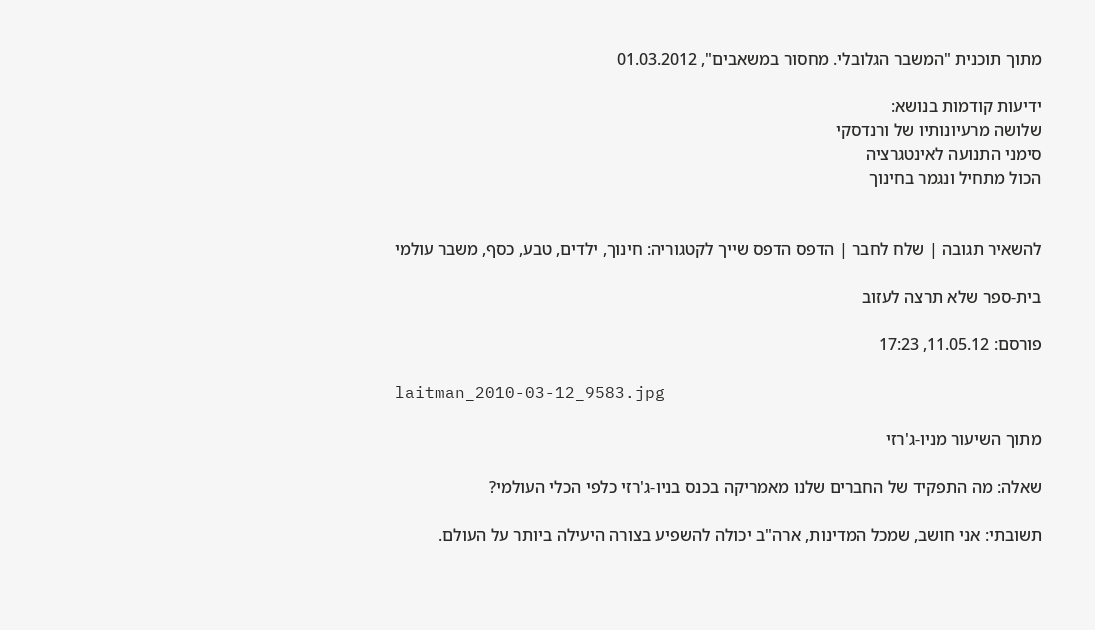מתוך תוכנית "המשבר הגלובלי. מחסור במשאבים", 01.03.2012

ידיעות קודמות בנושא:
שלושה מרעיונותיו של ורנדסקי
סימני התנועה לאינטגרציה
הכול מתחיל ונגמר בחינוך


להשאיר תגובה | שלח לחבר | הדפס הדפס שייך לקטגוריה: חינוך, ילדים, טבע, כסף, משבר עולמי

בית-ספר שלא תרצה לעזוב

פורסם: 11.05.12, 17:23

laitman_2010-03-12_9583.jpg

מתוך השיעור מניו-ג'רזי

שאלה: מה התפקיד של החברים שלנו מאמריקה בכנס בניו-ג'רזי כלפי הכלי העולמי?

תשובתי: אני חושב, שמכל המדינות, ארה"ב יכולה להשפיע בצורה היעילה ביותר על העולם.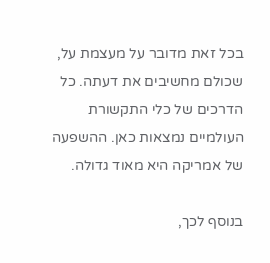בכל זאת מדובר על מעצמת על, שכולם מחשיבים את דעתה. כל הדרכים של כלי התקשורת העולמיים נמצאות כאן. ההשפעה של אמריקה היא מאוד גדולה.

בנוסף לכך,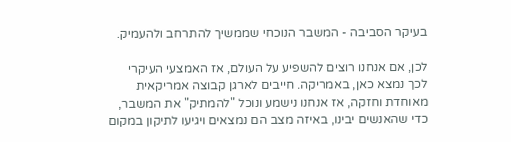בעיקר הסביבה - המשבר הנוכחי שממשיך להתרחב ולהעמיק.

לכן, אם אנחנו רוצים להשפיע על העולם, אז האמצעי העיקרי לכך נמצא כאן, באמריקה. חייבים לארגן קבוצה אמריקאית מאוחדת וחזקה, אז אנחנו נישמע ונוכל "להמתיק" את המשבר, כדי שהאנשים יבינו, באיזה מצב הם נמצאים ויגיעו לתיקון במקום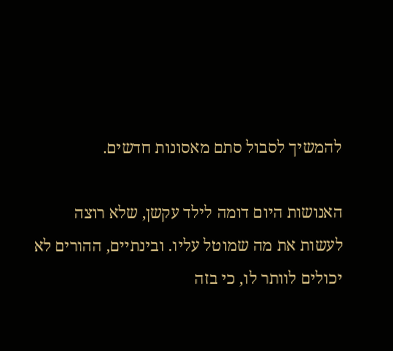להמשיך לסבול סתם מאסונות חדשים.

האנושות היום דומה לילד עקשן, שלא רוצה לעשות את מה שמוטל עליו. ובינתיים, ההורים לא יכולים לוותר לו, כי בזה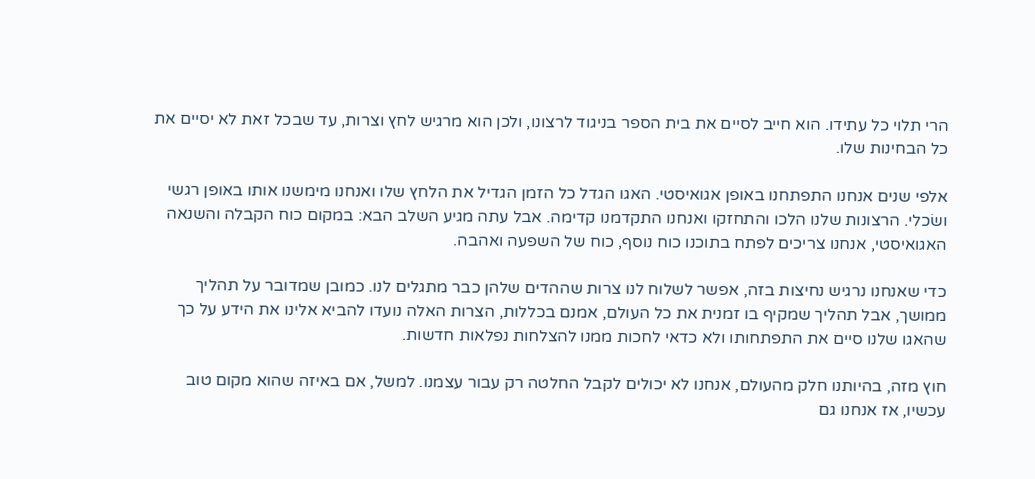הרי תלוי כל עתידו. הוא חייב לסיים את בית הספר בניגוד לרצונו, ולכן הוא מרגיש לחץ וצרות, עד שבכל זאת לא יסיים את כל הבחינות שלו.

אלפי שנים אנחנו התפתחנו באופן אגואיסטי. האגו הגדל כל הזמן הגדיל את הלחץ שלו ואנחנו מימשנו אותו באופן רגשי ושׂכלי. הרצונות שלנו הלכו והתחזקו ואנחנו התקדמנו קדימה. אבל עתה מגיע השלב הבא: במקום כוח הקבלה והשנאה האגואיסטי, אנחנו צריכים לפתח בתוכנו כוח נוסף, כוח של השפעה ואהבה.

כדי שאנחנו נרגיש נחיצות בזה, אפשר לשלוח לנו צרות שההדים שלהן כבר מתגלים לנו. כמובן שמדובר על תהליך ממושך, אבל תהליך שמקיף בו זמנית את כל העולם, אמנם בכללות, הצרות האלה נועדו להביא אלינו את הידע על כך שהאגו שלנו סיים את התפתחותו ולא כדאי לחכות ממנו להצלחות נפלאות חדשות.

חוץ מזה, בהיותנו חלק מהעולם, אנחנו לא יכולים לקבל החלטה רק עבור עצמנו. למשל, אם באיזה שהוא מקום טוב עכשיו, אז אנחנו גם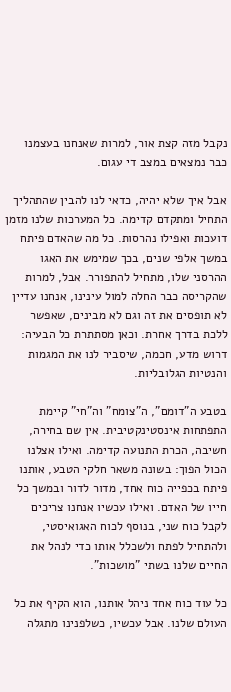נקבל מזה קצת אור, למרות שאנחנו בעצמנו כבר נמצאים במצב די עגום.

אבל איך שלא יהיה, כדאי לנו להבין שהתהליך התחיל ומתקדם קדימה. כל המערכות שלנו מזמן דועכות ואפילו נהרסות. כל מה שהאדם פיתח במשך אלפי שנים, בכך שמימש את האגו ההרסני שלו, מתחיל להתפורר. אבל, למרות שהקריסה כבר החלה למול עינינו, אנחנו עדיין לא תופסים את זה וגם לא מבינים, שאפשר ללכת בדרך אחרת. וכאן מסתתרת כל הבעיה: דרוש מדע, חכמה, שיסביר לנו את המגמות והנטיות הגלובליות.

בטבע ה"דומם", ה"צומח" וה"חי" קיימת התפתחות אינסטינקטיבית. אין שם בחירה, חשיבה, הכרת התנועה קדימה. ואילו אצלנו הכול הפוך: בשונה משאר חלקי הטבע, אותנו פיתח בכפייה כוח אחד, מדור לדור ובמשך כל חייו של האדם. ואילו עכשיו אנחנו צריכים לקבל כוח שני, בנוסף לכוח האגואיסטי, ולהתחיל לפתח ולשכלל אותו כדי לנהל את החיים שלנו בשתי "מושכות".

כל עוד כוח אחד ניהל אותנו, הוא הקיף את כל העולם שלנו. אבל עכשיו, כשלפנינו מתגלה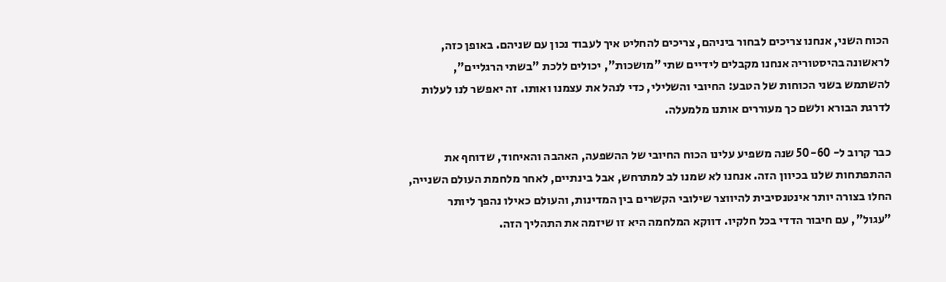הכוח השני, אנחנו צריכים לבחור ביניהם, צריכים להחליט איך לעבוד נכון עם שניהם. באופן כזה, לראשונה בהיסטוריה אנחנו מקבלים לידיים שתי "מושכות", יכולים ללכת "בשתי הרגליים", להשתמש בשני הכוחות של הטבע: החיובי והשלילי, כדי לנהל את עצמנו ואותו. זה יאפשר לנו לעלות לדרגת הבורא ולשם כך מעוררים אותנו מלמעלה.

כבר קרוב ל- 50-60 שנה משפיע עלינו הכוח החיובי של ההשפעה, האהבה והאיחוד, שדוחף את ההתפתחות שלנו בכיוון הזה. אנחנו לא שמנו לב למתרחש, אבל בינתיים, לאחר מלחמת העולם השנייה, החלו בצורה יותר אינטנסיבית להיווצר שילובי הקשרים בין המדינות, והעולם כאילו נהפך ליותר "עגול", עם חיבור הדדי בכל חלקיו. דווקא המלחמה היא זו שיזמה את התהליך הזה.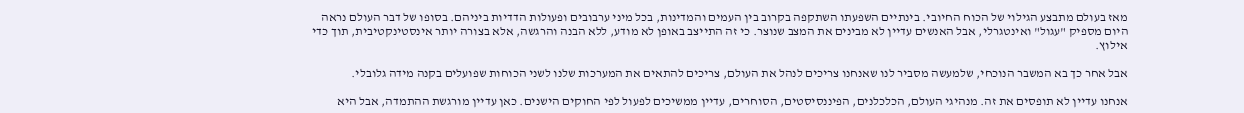מאז בעולם מתבצע הגילוי של הכוח החיובי. בינתיים השפעתו השתקפה בקרוב בין העמים והמדינות, בכל מיני ערבובים ופעולות הדדיות ביניהם. בסופו של דבר העולם נראה היום מספיק "עגול" ואינטגרלי, אבל האנשים עדיין לא מבינים את המצב שנוצר. כי זה התייצב באופן לא מודע, ללא הבנה והרגשה, אלא בצורה יותר אינסטינקטיבית, תוך כדי אילוץ.

אבל אחר כך בא המשבר הנוכחי, שלמעשה מסביר לנו שאנחנו צריכים לנהל את העולם, צריכים להתאים את המערכות שלנו לשני הכוחות שפועלים בקנה מידה גלובלי.

אנחנו עדיין לא תופסים את זה. מנהיגי העולם, הכלכלנים, הפיננסיסטים, הסוחרים, עדיין ממשיכים לפעול לפי החוקים הישנים. כאן עדיין מורגשת ההתמדה, אבל היא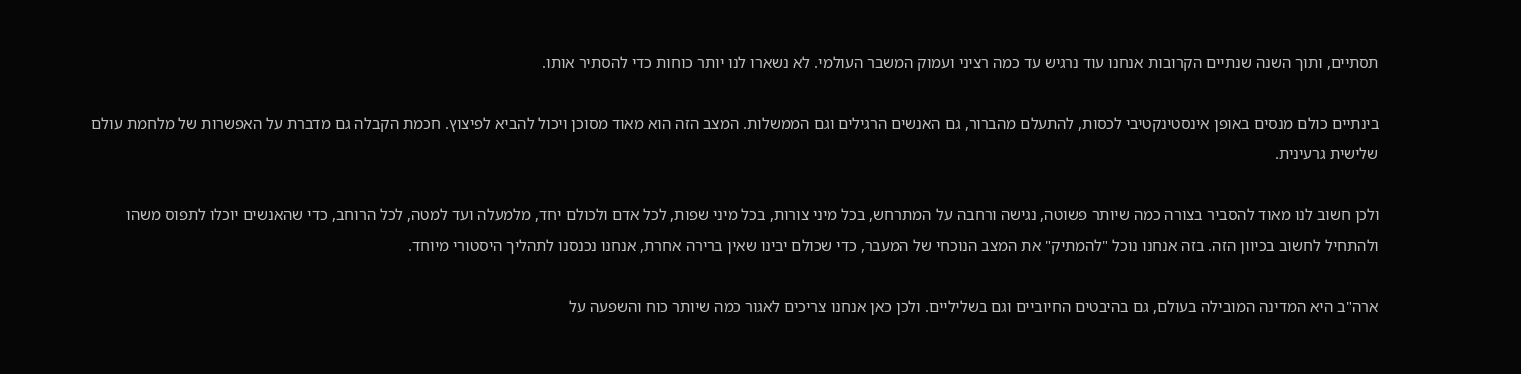תסתיים, ותוך השנה שנתיים הקרובות אנחנו עוד נרגיש עד כמה רציני ועמוק המשבר העולמי. לא נשארו לנו יותר כוחות כדי להסתיר אותו.

בינתיים כולם מנסים באופן אינסטינקטיבי לכסות, להתעלם מהברור, גם האנשים הרגילים וגם הממשלות. המצב הזה הוא מאוד מסוכן ויכול להביא לפיצוץ. חכמת הקבלה גם מדברת על האפשרות של מלחמת עולם שלישית גרעינית.

ולכן חשוב לנו מאוד להסביר בצורה כמה שיותר פשוטה, נגישה ורחבה על המתרחש, בכל מיני צורות, בכל מיני שפות, לכל אדם ולכולם יחד, מלמעלה ועד למטה, לכל הרוחב, כדי שהאנשים יוכלו לתפוס משהו ולהתחיל לחשוב בכיוון הזה. בזה אנחנו נוכל "להמתיק" את המצב הנוכחי של המעבר, כדי שכולם יבינו שאין ברירה אחרת, אנחנו נכנסנו לתהליך היסטורי מיוחד.

ארה"ב היא המדינה המובילה בעולם, גם בהיבטים החיוביים וגם בשליליים. ולכן כאן אנחנו צריכים לאגור כמה שיותר כוח והשפעה על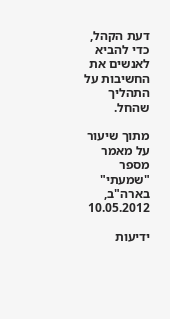דעת הקהל, כדי להביא לאנשים את החשיבות על התהליך שהחל.

מתוך שיעור על מאמר מספר "שמעתי" בארה"ב, 10.05.2012

ידיעות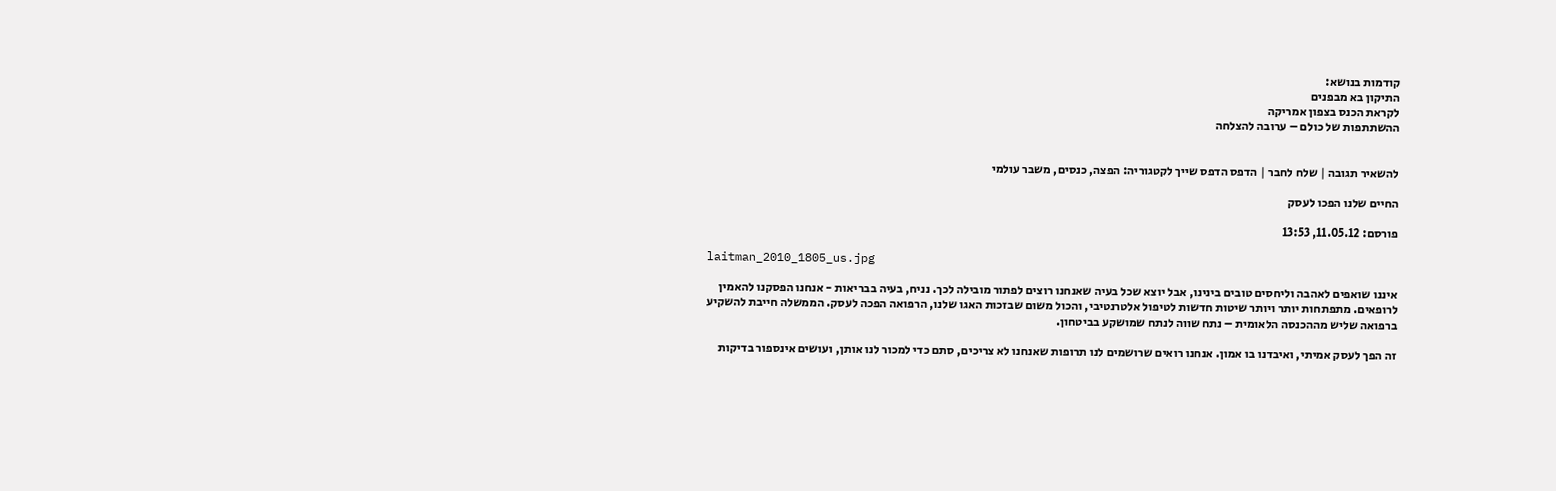קודמות בנושא:
התיקון בא מבפנים
לקראת הכנס בצפון אמריקה
ההשתתפות של כולם – ערובה להצלחה


להשאיר תגובה | שלח לחבר | הדפס הדפס שייך לקטגוריה: הפצה, כנסים, משבר עולמי

החיים שלנו הפכו לעסק

פורסם: 11.05.12, 13:53

laitman_2010_1805_us.jpg

איננו שואפים לאהבה וליחסים טובים בינינו, אבל יוצא שכל בעיה שאנחנו רוצים לפתור מובילה לכך. נניח, בעיה בבריאות - אנחנו הפסקנו להאמין לרופאים. מתפתחות יותר ויותר שיטות חדשות לטיפול אלטרנטיבי, והכול משום שבזכות האגו שלנו, הרפואה הפכה לעסק. הממשלה חייבת להשקיע ברפואה שליש מההכנסה הלאומית – נתח שווה לנתח שמושקע בביטחון.

זה הפך לעסק אמיתי, ואיבדנו בו אמון. אנחנו רואים שרושמים לנו תרופות שאנחנו לא צריכים, סתם כדי למכור לנו אותן, ועושים אינספור בדיקות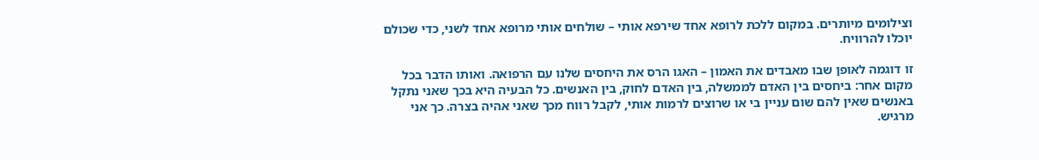וצילומים מיותרים. במקום ללכת לרופא אחד שירפא אותי – שולחים אותי מרופא אחד לשני, כדי שכולם יוכלו להרוויח.

זו דוגמה לאופן שבו מאבדים את האמון – האגו הרס את היחסים שלנו עם הרפואה. ואותו הדבר בכל מקום אחר: ביחסים בין האדם לממשלה, בין האדם לחוק, בין האנשים. כל הבעיה היא בכך שאני נתקל באנשים שאין להם שום עניין בי או שרוצים לרמות אותי, לקבל רווח מכך שאני אהיה בצרה. כך אני מרגיש.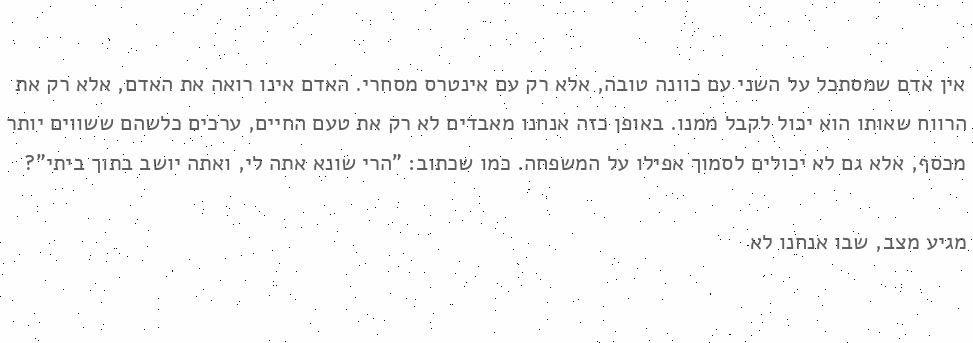אין אדם שמסתכל על השני עם כוונה טובה, אלא רק עם אינטרס מסחרי. האדם אינו רואה את האדם, אלא רק את הרווח שאותו הוא יכול לקבל ממנו. באופן כזה אנחנו מאבדים לא רק את טעם החיים, ערכים כלשהם ששווים יותר מכסף, אלא גם לא יכולים לסמוך אפילו על המשפחה. כמו שכתוב: "הרי שונא אתה לי, ואתה יושב בתוך ביתי"?

מגיע מצב, שבו אנחנו לא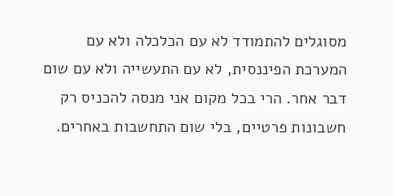מסוגלים להתמודד לא עם הכלכלה ולא עם המערכת הפיננסית, לא עם התעשייה ולא עם שום דבר אחר. הרי בכל מקום אני מנסה להכניס רק חשבונות פרטיים, בלי שום התחשבות באחרים.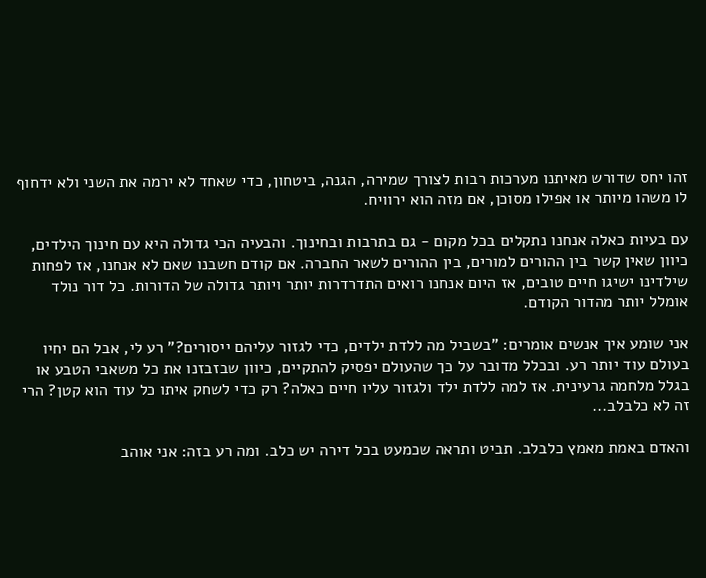זהו יחס שדורש מאיתנו מערכות רבות לצורך שמירה, הגנה, ביטחון, כדי שאחד לא ירמה את השני ולא ידחוף לו משהו מיותר או אפילו מסוכן, אם מזה הוא ירוויח.

עם בעיות כאלה אנחנו נתקלים בכל מקום - גם בתרבות ובחינוך. והבעיה הכי גדולה היא עם חינוך הילדים, כיוון שאין קשר בין ההורים למורים, בין ההורים לשאר החברה. אם קודם חשבנו שאם לא אנחנו, אז לפחות שילדינו ישיגו חיים טובים, אז היום אנחנו רואים התדרדרות יותר ויותר גדולה של הדורות. כל דור נולד אומלל יותר מהדור הקודם.

אני שומע איך אנשים אומרים: "בשביל מה ללדת ילדים, כדי לגזור עליהם ייסורים?" רע לי, אבל הם יחיו בעולם עוד יותר רע. ובכלל מדובר על כך שהעולם יפסיק להתקיים, כיוון שבזבזנו את כל משאבי הטבע או בגלל מלחמה גרעינית. אז למה ללדת ילד ולגזור עליו חיים כאלה? רק כדי לשחק איתו כל עוד הוא קטן? הרי זה לא כלבלב...

והאדם באמת מאמץ כלבלב. תביט ותראה שכמעט בכל דירה יש כלב. ומה רע בזה: אני אוהב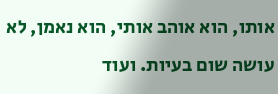אותו, הוא אוהב אותי, הוא נאמן, לא עושה שום בעיות. ועוד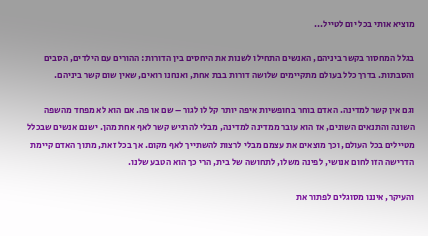מוציא אותי בכל יום לטייל...

בגלל המחסור בקשר ביניהם, האנשים התחילו לשנות את היחסים בין הדורות: ההורים עם הילדים, הסבים והסבתות. בדרך כלל בעולם מתקיימים שלושה דורות בבת אחת, ואנחנו רואים, שאין שום קשר ביניהם.

וגם אין קשר למדינה. האדם בוחר בחופשיות איפה יותר קל לו לגור – שם או פה. אם הוא לא מפחד מהשפה השונה והתנאים השונים, אז הוא עובר ממדינה למדינה, מבלי להרגיש קשר לאף אחת מהן. ישנם אנשים שבכלל מטיילים בכל העולם, וכך מוצאים את עצמם מבלי לרצות להשתייך לאף מקום. אך בכל זאת, מתוך האדם קיימת הדרישה הזו לחום אנושי, לפינה משלו, לתחושה של בית, הרי כך הוא הטבע שלנו.

והעיקר, איננו מסוגלים לפתור את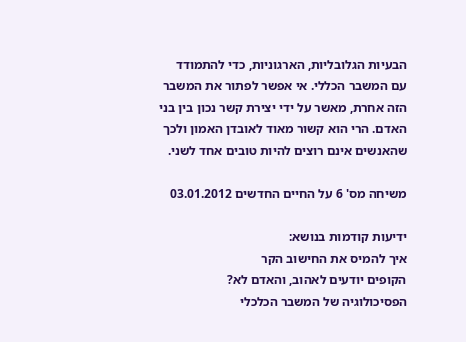הבעיות הגלובליות, הארגוניות, כדי להתמודד עם המשבר הכללי. אי אפשר לפתור את המשבר הזה אחרת, מאשר על ידי יצירת קשר נכון בין בני האדם. הרי הוא קשור מאוד לאובדן האמון ולכך שהאנשים אינם רוצים להיות טובים אחד לשני.

משיחה מס' 6 על החיים החדשים 03.01.2012

ידיעות קודמות בנושא:
איך להמיס את החישוב הקר
הקופים יודעים לאהוב, והאדם לא?
הפסיכולוגיה של המשבר הכלכלי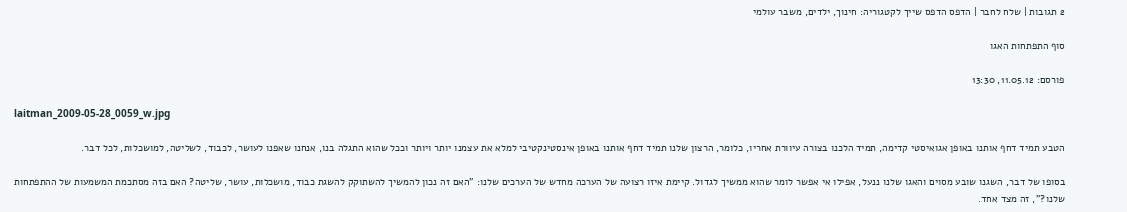2 תגובות | שלח לחבר | הדפס הדפס שייך לקטגוריה: חינוך, ילדים, משבר עולמי

סוף התפתחות האגו

פורסם: 11.05.12, 13:30

laitman_2009-05-28_0059_w.jpg

הטבע תמיד דחף אותנו באופן אגואיסטי קדימה, תמיד הלכנו בצורה עיוורת אחריו, כלומר, הרצון שלנו תמיד דחף אותנו באופן אינסטינקטיבי למלא את עצמנו יותר ויותר וככל שהוא התגלה בנו, אנחנו שאפנו לעושר, לכבוד, לשליטה, למושכלות, לכל דבר.

בסופו של דבר, השגנו שובע מסוים והאגו שלנו ננעל, אפילו אי אפשר לומר שהוא ממשיך לגדול. קיימת איזו רצועה של הערכה מחדש של הערכים שלנו: "האם זה נכון להמשיך להשתוקק להשגת כבוד, מושכלות, עושר, שליטה? האם בזה מסתכמת המשמעות של ההתפתחות שלנו?", זה מצד אחד.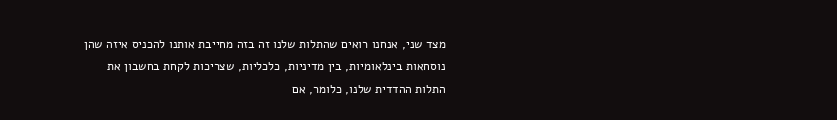מצד שני, אנחנו רואים שהתלות שלנו זה בזה מחייבת אותנו להכניס איזה שהן נוסחאות בינלאומיות, בין מדיניות, כלכליות, שצריכות לקחת בחשבון את התלות ההדדית שלנו, כלומר, אם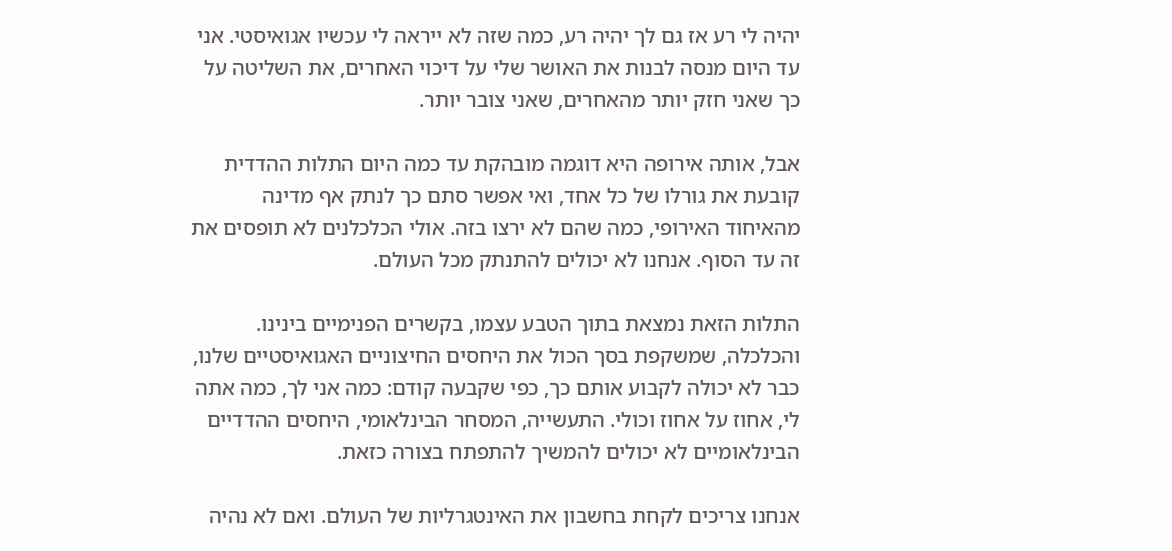יהיה לי רע אז גם לך יהיה רע, כמה שזה לא ייראה לי עכשיו אגואיסטי. אני עד היום מנסה לבנות את האושר שלי על דיכוי האחרים, את השליטה על כך שאני חזק יותר מהאחרים, שאני צובר יותר.

אבל, אותה אירופה היא דוגמה מובהקת עד כמה היום התלות ההדדית קובעת את גורלו של כל אחד, ואי אפשר סתם כך לנתק אף מדינה מהאיחוד האירופי, כמה שהם לא ירצו בזה. אולי הכלכלנים לא תופסים את זה עד הסוף. אנחנו לא יכולים להתנתק מכל העולם.

התלות הזאת נמצאת בתוך הטבע עצמו, בקשרים הפנימיים בינינו. והכלכלה, שמשקפת בסך הכול את היחסים החיצוניים האגואיסטיים שלנו, כבר לא יכולה לקבוע אותם כך, כפי שקבעה קודם: כמה אני לך, כמה אתה לי, אחוז על אחוז וכולי. התעשייה, המסחר הבינלאומי, היחסים ההדדיים הבינלאומיים לא יכולים להמשיך להתפתח בצורה כזאת.

אנחנו צריכים לקחת בחשבון את האינטגרליות של העולם. ואם לא נהיה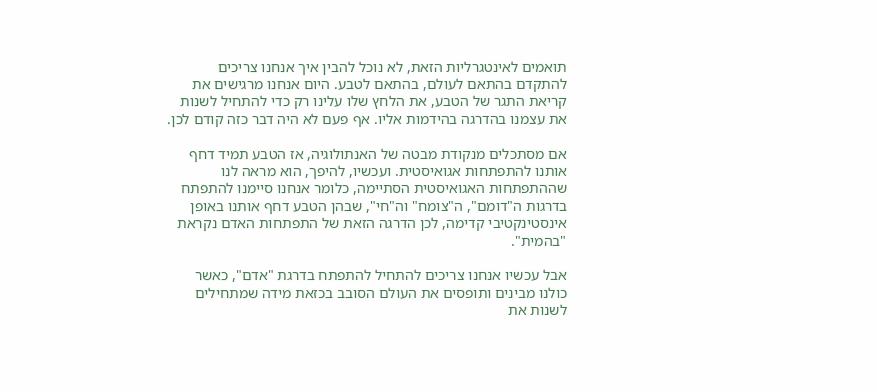תואמים לאינטגרליות הזאת, לא נוכל להבין איך אנחנו צריכים להתקדם בהתאם לעולם, בהתאם לטבע. היום אנחנו מרגישים את קריאת התגר של הטבע, את הלחץ שלו עלינו רק כדי להתחיל לשנות את עצמנו בהדרגה בהידמות אליו. אף פעם לא היה דבר כזה קודם לכן.

אם מסתכלים מנקודת מבטה של האנתולוגיה, אז הטבע תמיד דחף אותנו להתפתחות אגואיסטית. ועכשיו, להיפך, הוא מראה לנו שההתפתחות האגואיסטית הסתיימה, כלומר אנחנו סיימנו להתפתח בדרגות ה"דומם", ה"צומח" וה"חי", שבהן הטבע דחף אותנו באופן אינסטינקטיבי קדימה, לכן הדרגה הזאת של התפתחות האדם נקראת "בהמית".

אבל עכשיו אנחנו צריכים להתחיל להתפתח בדרגת "אדם", כאשר כולנו מבינים ותופסים את העולם הסובב בכזאת מידה שמתחילים לשנות את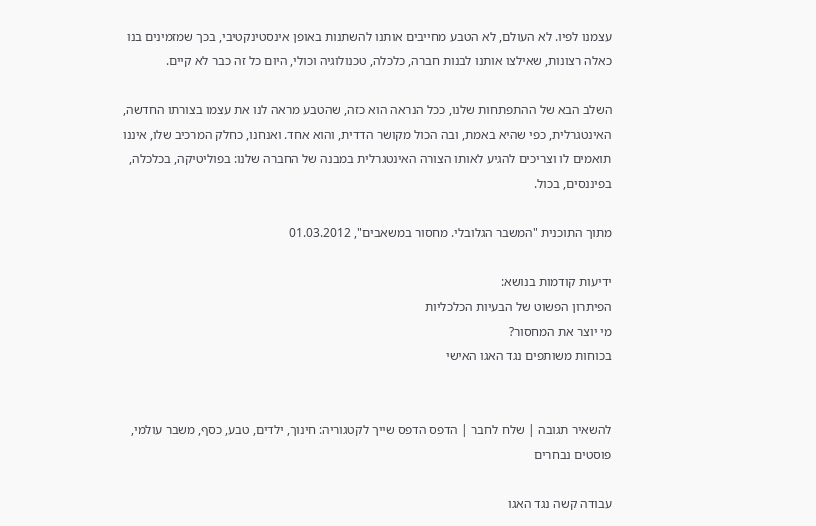עצמנו לפיו. לא העולם, לא הטבע מחייבים אותנו להשתנות באופן אינסטינקטיבי, בכך שמזמינים בנו כאלה רצונות, שאילצו אותנו לבנות חברה, כלכלה, טכנולוגיה וכולי, היום כל זה כבר לא קיים.

השלב הבא של ההתפתחות שלנו, ככל הנראה הוא כזה, שהטבע מראה לנו את עצמו בצורתו החדשה, האינטגרלית, כפי שהיא באמת, ובה הכול מקושר הדדית, והוא אחד. ואנחנו, כחלק המרכיב שלו, איננו תואמים לו וצריכים להגיע לאותו הצורה האינטגרלית במבנה של החברה שלנו: בפוליטיקה, בכלכלה, בפיננסים, בכול.

מתוך התוכנית "המשבר הגלובלי. מחסור במשאבים", 01.03.2012

ידיעות קודמות בנושא:
הפיתרון הפשוט של הבעיות הכלכליות
מי יוצר את המחסור?
בכוחות משותפים נגד האגו האישי


להשאיר תגובה | שלח לחבר | הדפס הדפס שייך לקטגוריה: חינוך, ילדים, טבע, כסף, משבר עולמי, פוסטים נבחרים

עבודה קשה נגד האגו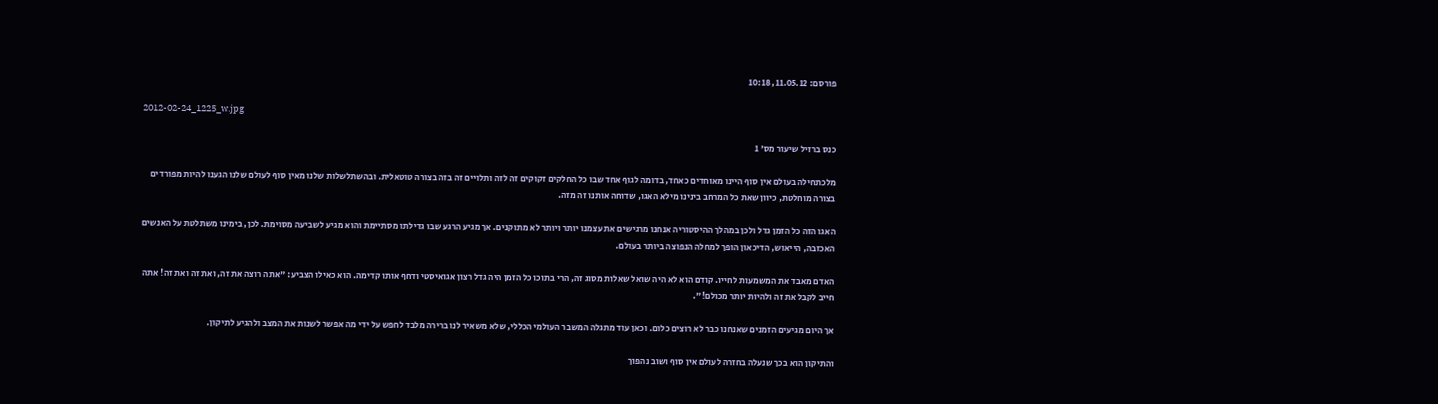פורסם: 11.05.12, 10:18

2012-02-24_1225_w.jpg

כנס ברזיל שיעור מס' 1

מלכתחילה בעולם אין סוף היינו מאוחדים כאחד, בדומה לגוף אחד שבו כל החלקים זקוקים זה לזה ותלויים זה בזה בצורה טוטאלית. ובהשתלשלות שלנו מאין סוף לעולם שלנו הגענו להיות מפורדים בצורה מוחלטת, כיוון שאת כל המרחב בינינו מילא האגו, שדוחה אותנו זה מזה.

האגו הזה כל הזמן גדל ולכן במהלך ההיסטוריה אנחנו מרגישים את עצמנו יותר ויותר לא מתוקנים. אך מגיע הרגע שבו גדילתו מסתיימת והוא מגיע לשביעה מסוימת. לכן, בימינו משתלטת על האנשים האכזבה, הייאוש, הדיכאון הופך למחלה הנפוצה ביותר בעולם.

האדם מאבד את המשמעות לחייו. קודם הוא לא היה שואל שאלות מסוג זה, הרי בתוכו כל הזמן היה גדל רצון אגואיסטי ודחף אותו קדימה. הוא כאילו הצביע: "אתה רוצה את זה, ואת זה ואת זה! אתה חייב לקבל את זה ולהיות יותר מכולם!".

אך היום מגיעים הזמנים שאנחנו כבר לא רוצים כלום. וכאן עוד מתגלה המשבר העולמי הכללי, שלא משאיר לנו ברירה מלבד לחפש על ידי מה אפשר לשנות את המצב ולהגיע לתיקון.

והתיקון הוא בכך שנעלה בחזרה לעולם אין סוף ושוב נהפוך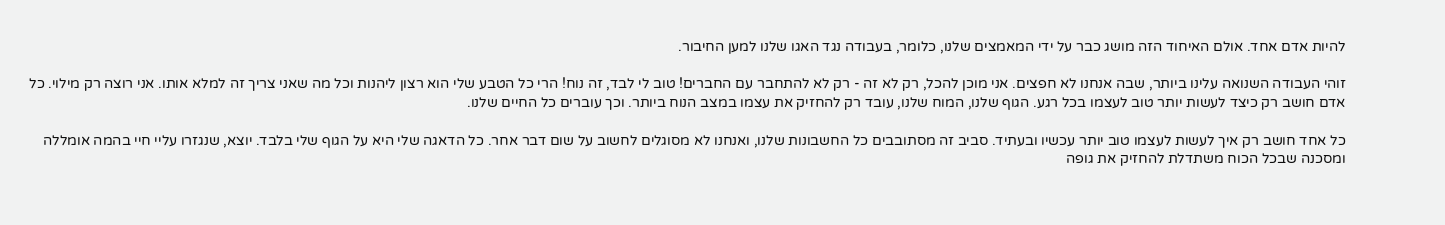להיות אדם אחד. אולם האיחוד הזה מושג כבר על ידי המאמצים שלנו, כלומר, בעבודה נגד האגו שלנו למען החיבור.

זוהי העבודה השנואה עלינו ביותר, שבה אנחנו לא חפצים. אני מוכן להכל, רק לא זה - רק לא להתחבר עם החברים! טוב לי לבד, זה נוח! הרי כל הטבע שלי הוא רצון ליהנות וכל מה שאני צריך זה למלא אותו. אני רוצה רק מילוי. כל אדם חושב רק כיצד לעשות יותר טוב לעצמו בכל רגע. הגוף שלנו, המוח שלנו, עובד רק להחזיק את עצמו במצב הנוח ביותר. וכך עוברים כל החיים שלנו.

כל אחד חושב רק איך לעשות לעצמו טוב יותר עכשיו ובעתיד. סביב זה מסתובבים כל החשבונות שלנו, ואנחנו לא מסוגלים לחשוב על שום דבר אחר. כל הדאגה שלי היא על הגוף שלי בלבד. יוצא, שנגזרו עליי חיי בהמה אומללה ומסכנה שבכל הכוח משתדלת להחזיק את גופה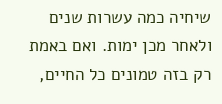שיחיה כמה עשרות שנים ולאחר מכן ימות. ואם באמת רק בזה טמונים כל החיים,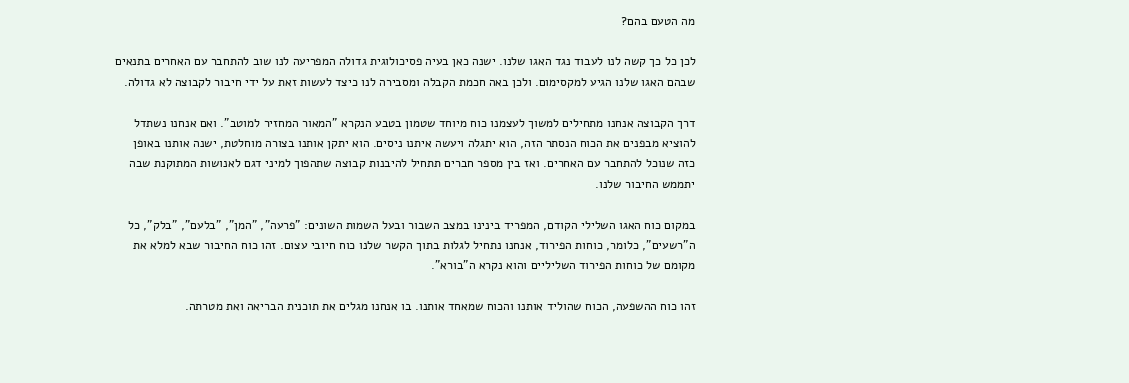מה הטעם בהם?

לכן כל כך קשה לנו לעבוד נגד האגו שלנו. ישנה כאן בעיה פסיכולוגית גדולה המפריעה לנו שוב להתחבר עם האחרים בתנאים שבהם האגו שלנו הגיע למקסימום. ולכן באה חכמת הקבלה ומסבירה לנו כיצד לעשות זאת על ידי חיבור לקבוצה לא גדולה.

דרך הקבוצה אנחנו מתחילים למשוך לעצמנו כוח מיוחד שטמון בטבע הנקרא "המאור המחזיר למוטב". ואם אנחנו נשתדל להוציא מבפנים את הכוח הנסתר הזה, הוא יתגלה ויעשה איתנו ניסים. הוא יתקן אותנו בצורה מוחלטת, ישנה אותנו באופן כזה שנוכל להתחבר עם האחרים. ואז בין מספר חברים תתחיל להיבנות קבוצה שתהפוך למיני דגם לאנושות המתוקנת שבה יתממש החיבור שלנו.

במקום כוח האגו השלילי הקודם, המפריד בינינו במצב השבור ובעל השמות השונים: "פרעה", "המן", "בלעם", "בלק", כל ה"רשעים", כלומר, כוחות הפירוד, אנחנו נתחיל לגלות בתוך הקשר שלנו כוח חיובי עצום. זהו כוח החיבור שבא למלא את מקומם של כוחות הפירוד השליליים והוא נקרא ה"בורא".

זהו כוח ההשפעה, הכוח שהוליד אותנו והכוח שמאחד אותנו. בו אנחנו מגלים את תוכנית הבריאה ואת מטרתה.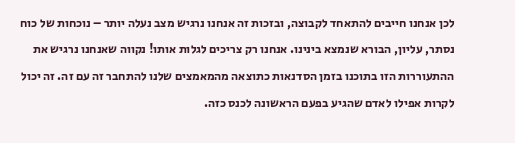לכן אנחנו חייבים להתאחד לקבוצה, ובזכות זה אנחנו נרגיש מצב נעלה יותר – נוכחות של כוח נסתר, עליון, הבורא שנמצא בינינו. אנחנו רק צריכים לגלות אותו! נקווה שאנחנו נרגיש את ההתעוררות הזו בתוכנו בזמן הסדנאות כתוצאה מהמאמצים שלנו להתחבר זה עם זה. זה יכול לקרות אפילו לאדם שהגיע בפעם הראשונה לכנס כזה.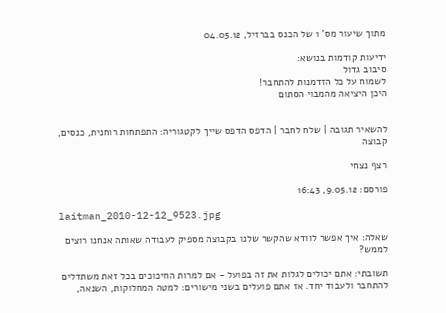מתוך שיעור מס' 1 של הכנס בברזיל, 04.05.12

ידיעות קודמות בנושא:
סיבוב גדול
לשמוח על כל הזדמנות להתחבר!
היכן היציאה מהמבוי הסתום


להשאיר תגובה | שלח לחבר | הדפס הדפס שייך לקטגוריה: התפתחות רוחנית, כנסים, קבוצה

רצף נצחי

פורסם: 9.05.12, 16:43

laitman_2010-12-12_9523.jpg

שאלה: איך אפשר לוודא שהקשר שלנו בקבוצה מספיק לעבודה שאותה אנחנו רוצים לממש?

תשובתי: אתם יכולים לגלות את זה בפועל - אם למרות החיכוכים בכל זאת משתדלים להתחבר ולעבוד יחד. אז אתם פועלים בשני מישורים: למטה המחלוקות, השנאה,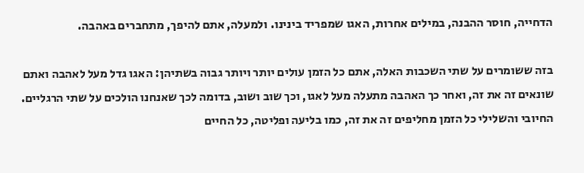הדחייה, חוסר ההבנה, במילים אחרות, האגו שמפריד בינינו. ולמעלה, אתם להיפך, מתחברים באהבה.

בזה ששומרים על שתי השכבות האלה, אתם כל הזמן עולים יותר ויותר גבוה בשתיהן: האגו גדל מעל לאהבה ואתם שונאים זה את זה, ואחר כך האהבה מתעלה מעל לאגו, וכך שוב ושוב, בדומה לכך שאנחנו הולכים על שתי הרגליים. החיובי והשלילי כל הזמן מחליפים זה את זה, כמו בליעה ופליטה, כל החיים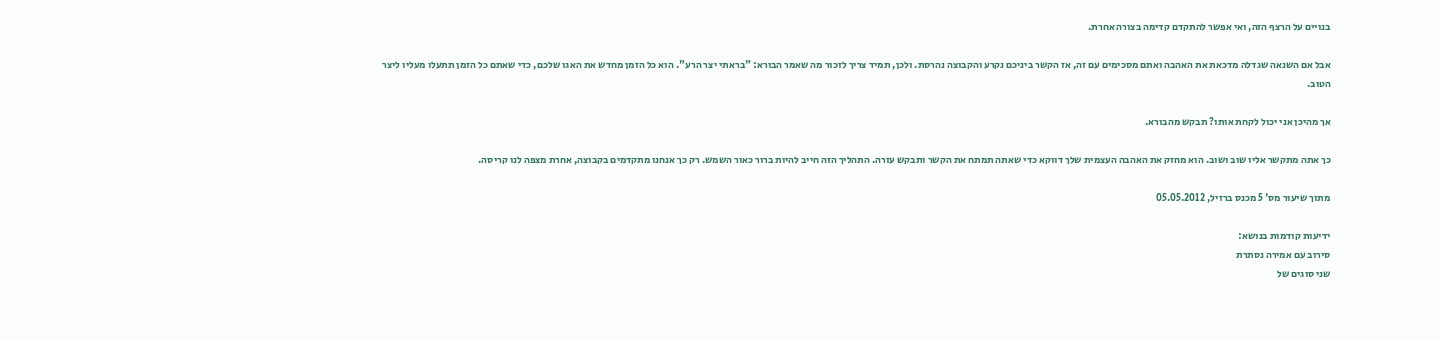בנויים על הרצף הזה, ואי אפשר להתקדם קדימה בצורה אחרת.

אבל אם השנאה שגדלה מדכאת את האהבה ואתם מסכימים עם זה, אז הקשר ביניכם נקרע והקבוצה נהרסת. ולכן, תמיד צריך לזכור מה שאמר הבורא: "בראתי יצר הרע". הוא כל הזמן מחדש את האגו שלכם, כדי שאתם כל הזמן תתעלו מעליו ליצר הטוב.

אך מהיכן אני יכול לקחת אותו? תבקש מהבורא.

כך אתה מתקשר אליו שוב ושוב. הוא מחזק את האהבה העצמית שלך דווקא כדי שאתה תמתח את הקשר ותבקש עזרה. התהליך הזה חייב להיות ברור כאור השמש. רק כך אנחנו מתקדמים בקבוצה, אחרת מצפה לנו קריסה.

מתוך שיעור מס' 5 מכנס ברזיל, 05.05.2012

ידיעות קודמות בנושא:
סירוב עם אמירה נסתרת
שני סוגים של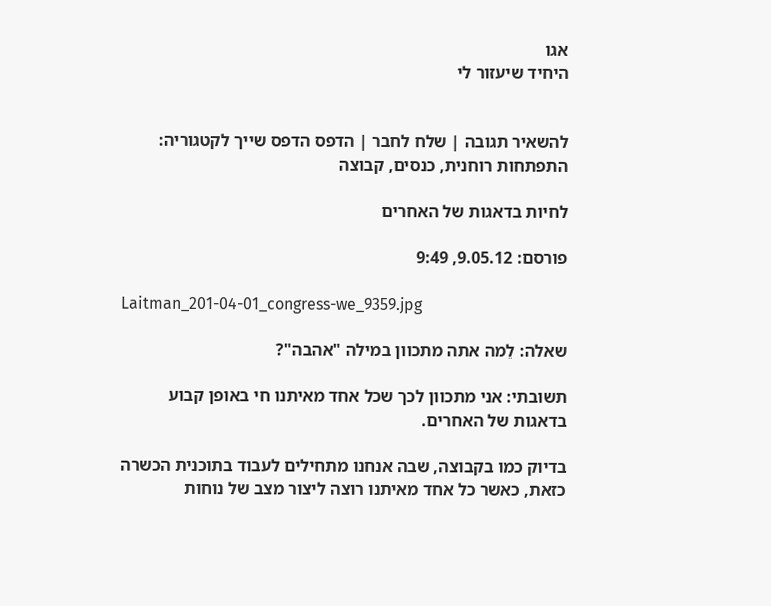אגו
היחיד שיעזור לי


להשאיר תגובה | שלח לחבר | הדפס הדפס שייך לקטגוריה: התפתחות רוחנית, כנסים, קבוצה

לחיות בדאגות של האחרים

פורסם: 9.05.12, 9:49

Laitman_201-04-01_congress-we_9359.jpg

שאלה: לֵמה אתה מתכוון במילה "אהבה"?

תשובתי: אני מתכוון לכך שכל אחד מאיתנו חי באופן קבוע בדאגות של האחרים.

בדיוק כמו בקבוצה, שבה אנחנו מתחילים לעבוד בתוכנית הכשרה כזאת, כאשר כל אחד מאיתנו רוצה ליצור מצב של נוחות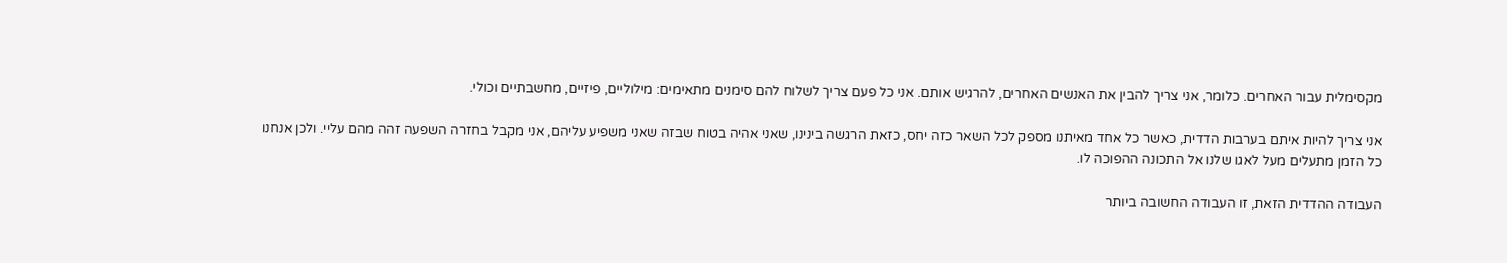מקסימלית עבור האחרים. כלומר, אני צריך להבין את האנשים האחרים, להרגיש אותם. אני כל פעם צריך לשלוח להם סימנים מתאימים: מילוליים, פיזיים, מחשבתיים וכולי.

אני צריך להיות איתם בערבות הדדית, כאשר כל אחד מאיתנו מספק לכל השאר כזה יחס, כזאת הרגשה בינינו, שאני אהיה בטוח שבזה שאני משפיע עליהם, אני מקבל בחזרה השפעה זהה מהם עליי. ולכן אנחנו כל הזמן מתעלים מעל לאגו שלנו אל התכונה ההפוכה לו.

העבודה ההדדית הזאת, זו העבודה החשובה ביותר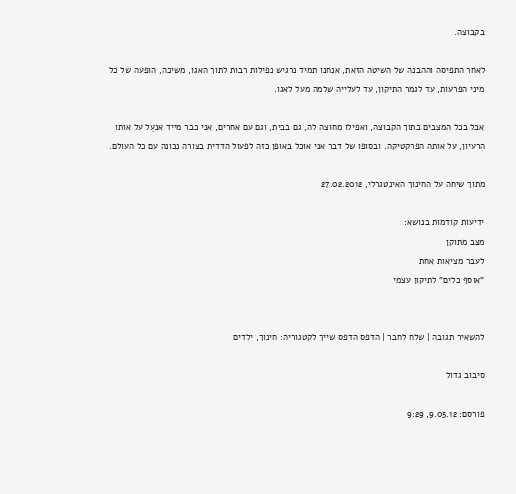בקבוצה.

לאחר התפיסה וההבנה של השיטה הזאת, אנחנו תמיד נרגיש נפילות רבות לתוך האגו, משיכה, הופעה של כל מיני הפרעות, עד לגמר התיקון, עד לעלייה שלמה מעל לאגו.

אבל בכל המצבים בתוך הקבוצה, ואפילו מחוצה לה, גם בבית, וגם עם אחרים, אני כבר מייד אנעֵל על אותו הרעיון, על אותה הפרקטיקה. ובסופו של דבר אני אוכל באופן כזה לפעול הדדית בצורה נכונה עם כל העולם.

מתוך שיחה על החינוך האינטגרלי, 27.02.2012

ידיעות קודמות בנושא:
מצב מתוקן
לעבר מציאות אחת
"אוסף כלים" לתיקון עצמי


להשאיר תגובה | שלח לחבר | הדפס הדפס שייך לקטגוריה: חינוך, ילדים

סיבוב גדול

פורסם: 9.05.12, 9:29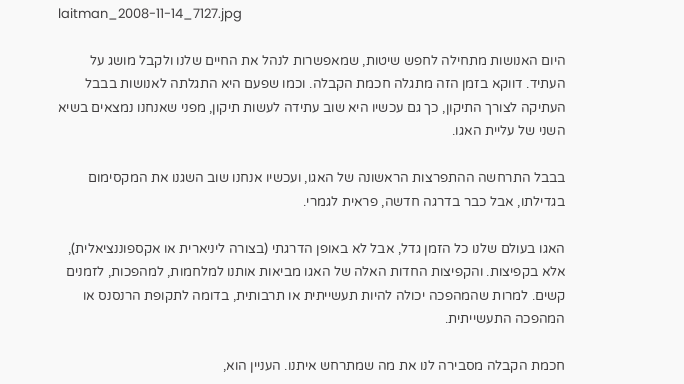laitman_2008-11-14_7127.jpg

היום האנושות מתחילה לחפש שיטות, שמאפשרות לנהל את החיים שלנו ולקבל מושג על העתיד. דווקא בזמן הזה מתגלה חכמת הקבלה. וכמו שפעם היא התגלתה לאנושות בבבל העתיקה לצורך התיקון, כך גם עכשיו היא שוב עתידה לעשות תיקון, מפני שאנחנו נמצאים בשיא השני של עליית האגו.

בבבל התרחשה ההתפרצות הראשונה של האגו, ועכשיו אנחנו שוב השגנו את המקסימום בגדילתו, אבל כבר בדרגה חדשה, פראית לגמרי.

האגו בעולם שלנו כל הזמן גדל, אבל לא באופן הדרגתי (בצורה ליניארית או אקספוננציאלית), אלא בקפיצות. והקפיצות החדות האלה של האגו מביאות אותנו למלחמות, למהפכות, לזמנים קשים. למרות שהמהפכה יכולה להיות תעשייתית או תרבותית, בדומה לתקופת הרנסנס או המהפכה התעשייתית.

חכמת הקבלה מסבירה לנו את מה שמתרחש איתנו. העניין הוא,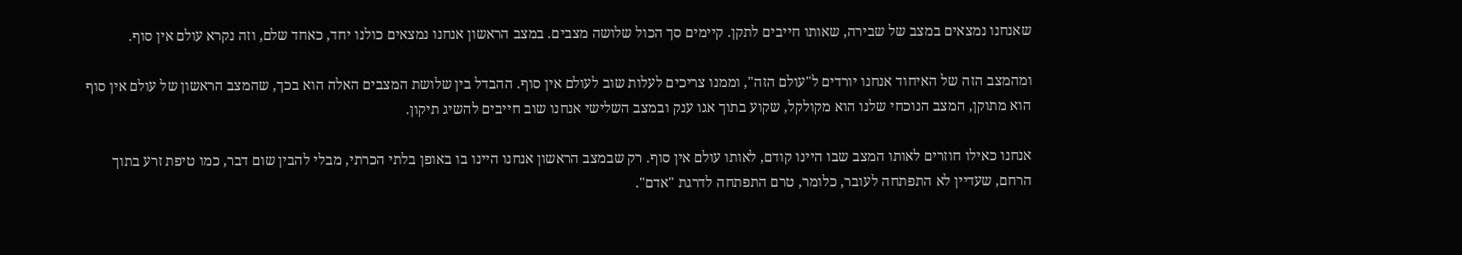שאנחנו נמצאים במצב של שבירה, שאותו חייבים לתקן. קיימים סך הכול שלושה מצבים. במצב הראשון אנחנו נמצאים כולנו יחד, כאחד שלם, וזה נקרא עולם אין סוף.

ומהמצב הזה של האיחוד אנחנו יורדים ל"עולם הזה", וממנו צריכים לעלות שוב לעולם אין סוף. ההבדל בין שלושת המצבים האלה הוא בכך, שהמצב הראשון של עולם אין סוף הוא מתוקן, המצב הנוכחי שלנו הוא מקולקל, שקוע בתוך אגו ענק ובמצב השלישי אנחנו שוב חייבים להשיג תיקון.

אנחנו כאילו חוזרים לאותו המצב שבו היינו קודם, לאותו עולם אין סוף. רק שבמצב הראשון אנחנו היינו בו באופן בלתי הכרתי, מבלי להבין שום דבר, כמו טיפת זרע בתוך הרחם, שעדיין לא התפתחה לעובר, כלומר, טרם התפתחה לדרגת "אדם".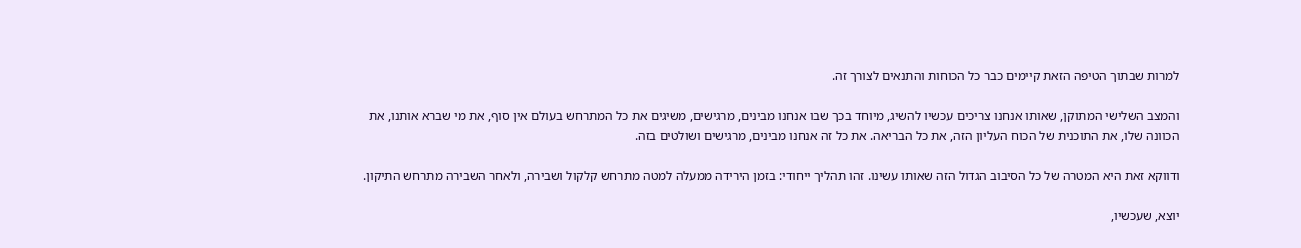למרות שבתוך הטיפה הזאת קיימים כבר כל הכוחות והתנאים לצורך זה.

והמצב השלישי המתוקן, שאותו אנחנו צריכים עכשיו להשיג, מיוחד בכך שבו אנחנו מבינים, מרגישים, משיגים את כל המתרחש בעולם אין סוף, את מי שברא אותנו, את הכוונה שלו, את התוכנית של הכוח העליון הזה, את כל הבריאה. את כל זה אנחנו מבינים, מרגישים ושולטים בזה.

ודווקא זאת היא המטרה של כל הסיבוב הגדול הזה שאותו עשינו. זהו תהליך ייחודי: בזמן הירידה ממעלה למטה מתרחש קלקול ושבירה, ולאחר השבירה מתרחש התיקון.

יוצא, שעכשיו,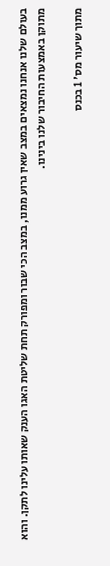בעולם שלנו אנחנו נמצאים במצב שאין גרוע ממנו, במצב הכי שבור ומפורק תחת שליטת האגו הענק שאותו עלינו לתקן. והוא מתוקן באמצעות החיבור שלנו בינינו.

מתוך שיעור מס' 1 בכנס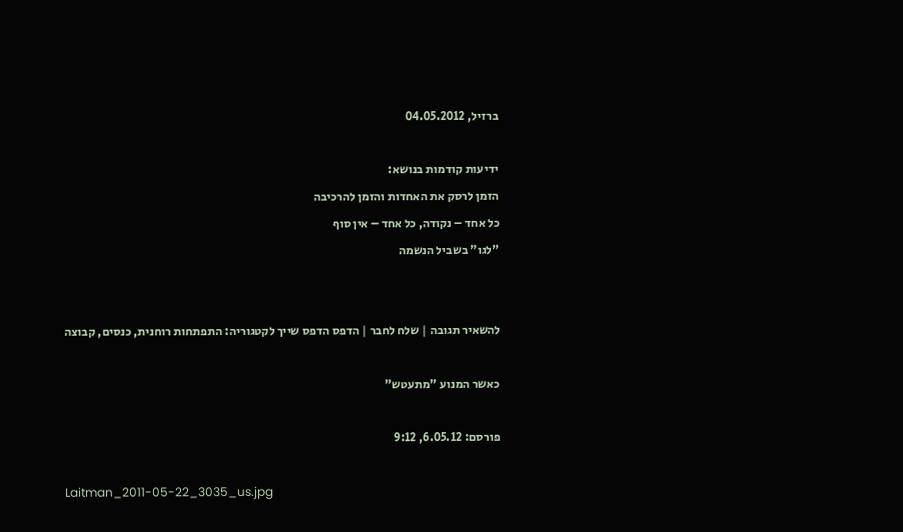ברזיל, 04.05.2012

ידיעות קודמות בנושא:
הזמן לרסק את האחדות והזמן להרכיבה
כל אחד – נקודה, כל אחד – אין סוף
"לגו" בשביל הנשמה


להשאיר תגובה | שלח לחבר | הדפס הדפס שייך לקטגוריה: התפתחות רוחנית, כנסים, קבוצה

כאשר המנוע "מתעטש"

פורסם: 6.05.12, 9:12

Laitman_2011-05-22_3035_us.jpg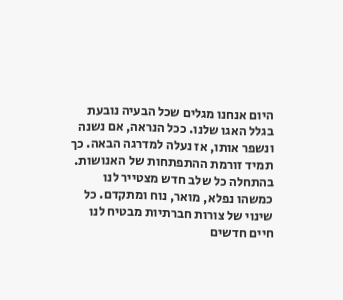היום אנחנו מגלים שכל הבעיה נובעת בגלל האגו שלנו. ככל הנראה, אם נשנה ונשפר אותו, אז נעלה למדרגה הבאה. כך תמיד זורמת ההתפתחות של האנושות. בהתחלה כל שלב חדש מצטייר לנו כמשהו נפלא, מואר, נוח ומתקדם. כל שינוי של צורות חברתיות מבטיח לנו חיים חדשים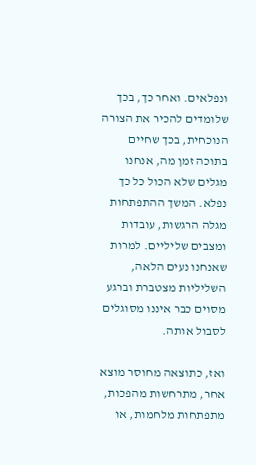ונפלאים. ואחר כך, בכך שלומדים להכיר את הצורה הנוכחית, בכך שחיים בתוכה זמן מה, אנחנו מגלים שלא הכול כל כך נפלא. המשך ההתפתחות מגלה הרגשות, עובדות ומצבים שליליים. למרות שאנחנו נעים הלאה, השליליות מצטברת וברגע מסוים כבר איננו מסוגלים לסבול אותה.

ואז, כתוצאה מחוסר מוצא אחר, מתרחשות מהפכות, מתפתחות מלחמות, או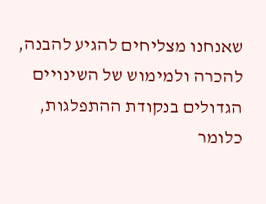שאנחנו מצליחים להגיע להבנה, להכרה ולמימוש של השינויים הגדולים בנקודת ההתפלגות, כלומר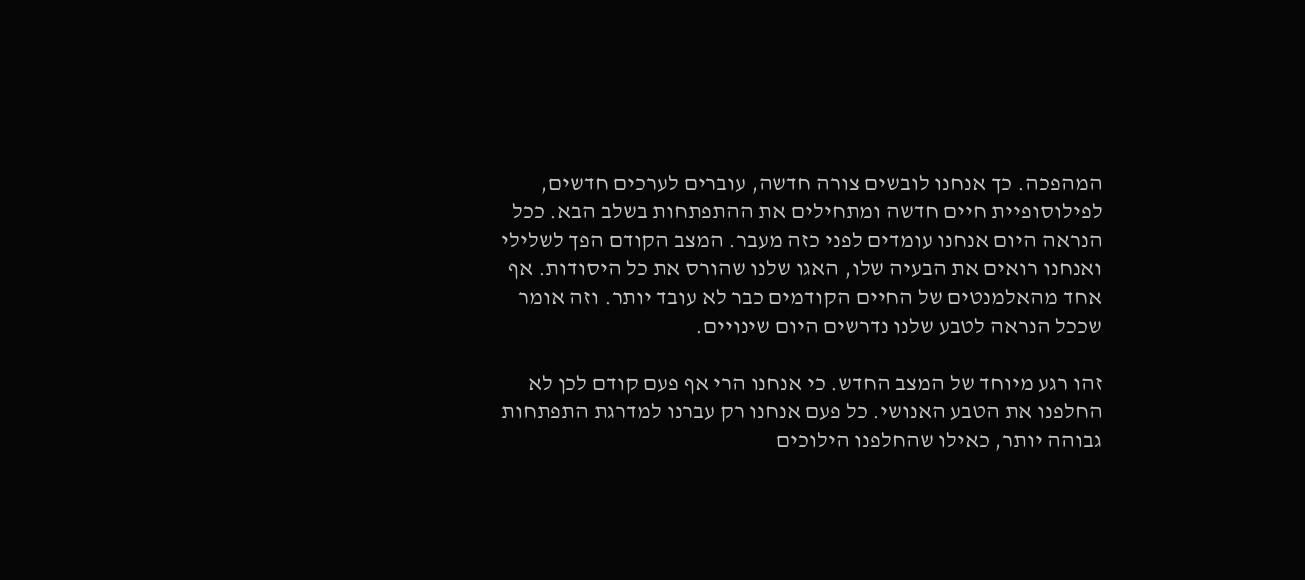המהפכה. כך אנחנו לובשים צורה חדשה, עוברים לערכים חדשים, לפילוסופיית חיים חדשה ומתחילים את ההתפתחות בשלב הבא. ככל הנראה היום אנחנו עומדים לפני כזה מעבר. המצב הקודם הפך לשלילי ואנחנו רואים את הבעיה שלו, האגו שלנו שהורס את כל היסודות. אף אחד מהאלמנטים של החיים הקודמים כבר לא עובד יותר. וזה אומר שככל הנראה לטבע שלנו נדרשים היום שינויים.

זהו רגע מיוחד של המצב החדש. כי אנחנו הרי אף פעם קודם לכן לא החלפנו את הטבע האנושי. כל פעם אנחנו רק עברנו למדרגת התפתחות גבוהה יותר, כאילו שהחלפנו הילוכים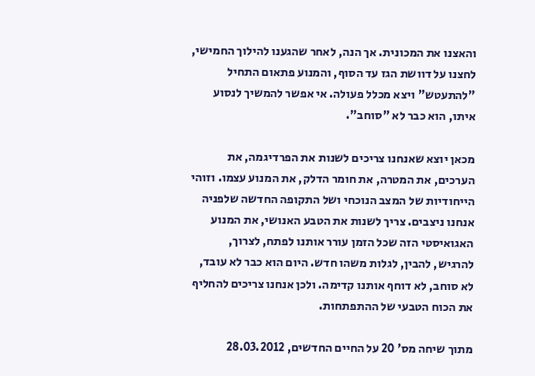והאצנו את המכונית. אך הנה, לאחר שהגענו להילוך החמישי, לחצנו על דוושת הגז עד הסוף, והמנוע פתאום התחיל "להתעטש" ויצא מכלל פעולה. אי אפשר להמשיך לנסוע איתו, הוא כבר לא "סוחב".

מכאן יוצא שאנחנו צריכים לשנות את הפרדיגמה, את הערכים, את המטרה, את חומר הדלק, את המנוע עצמו. וזוהי הייחודיות של המצב הנוכחי ושל התקופה החדשה שלפניה אנחנו ניצבים. צריך לשנות את הטבע האנושי, את המנוע האגואיסטי הזה שכל הזמן עורר אותנו לפתח, לצרוך, להרגיש, להבין, לגלות משהו חדש. היום הוא כבר לא עובד, לא סוחב, לא דוחף אותנו קדימה. ולכן אנחנו צריכים להחליף את הכוח הטבעי של ההתפתחות.

מתוך שיחה מס' 20 על החיים החדשים, 28.03.2012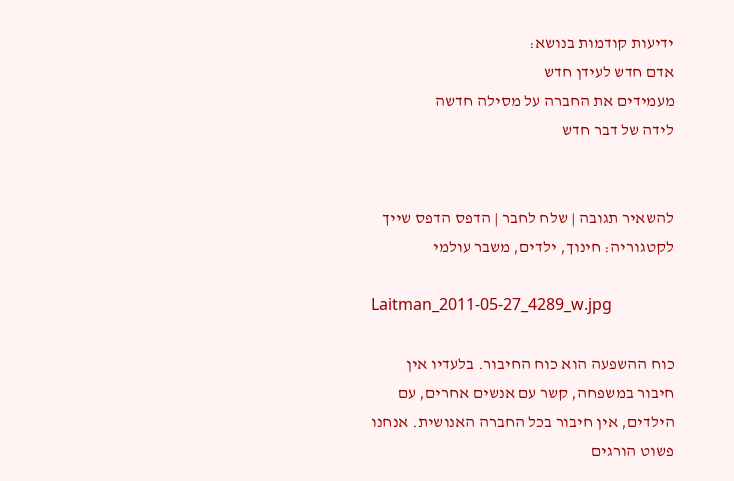ידיעות קודמות בנושא:
אדם חדש לעידן חדש
מעמידים את החברה על מסילה חדשה
לידה של דבר חדש


להשאיר תגובה | שלח לחבר | הדפס הדפס שייך לקטגוריה: חינוך, ילדים, משבר עולמי

Laitman_2011-05-27_4289_w.jpg

כוח ההשפעה הוא כוח החיבור. בלעדיו אין חיבור במשפחה, קשר עם אנשים אחרים, עם הילדים, אין חיבור בכל החברה האנושית. אנחנו פשוט הורגים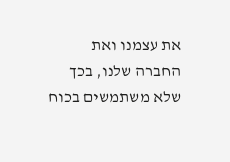את עצמנו ואת החברה שלנו, בכך שלא משתמשים בכוח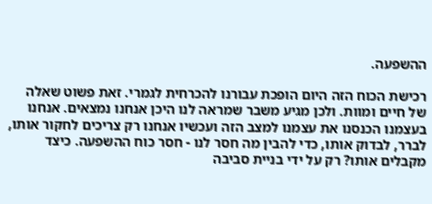ההשפעה.

רכישת הכוח הזה היום הופכת עבורנו להכרחית לגמרי. זאת פשוט שאלה של חיים ומוות. ולכן מגיע משבר שמראה לנו היכן אנחנו נמצאים. אנחנו בעצמנו הכנסנו את עצמנו למצב הזה ועכשיו אנחנו רק צריכים לחקור אותו, לברר, לבדוק אותו, כדי להבין מה חסר לנו - חסר כוח ההשפעה. כיצד מקבלים אותו? רק על ידי בניית סביבה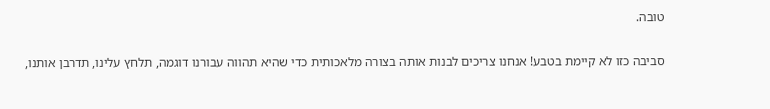טובה.

סביבה כזו לא קיימת בטבע! אנחנו צריכים לבנות אותה בצורה מלאכותית כדי שהיא תהווה עבורנו דוגמה, תלחץ עלינו, תדרבן אותנו,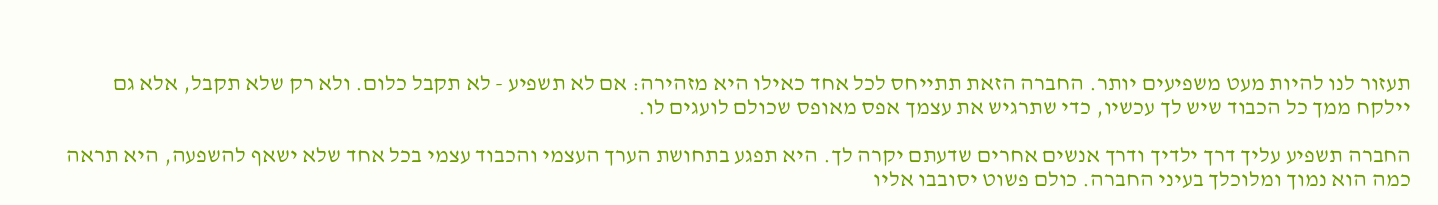תעזור לנו להיות מעט משפיעים יותר. החברה הזאת תתייחס לכל אחד כאילו היא מזהירה: אם לא תשפיע - לא תקבל כלום. ולא רק שלא תקבל, אלא גם יילקח ממך כל הכבוד שיש לך עכשיו, כדי שתרגיש את עצמך אפס מאופס שכולם לועגים לו.

החברה תשפיע עליך דרך ילדיך ודרך אנשים אחרים שדעתם יקרה לך. היא תפגע בתחושת הערך העצמי והכבוד עצמי בכל אחד שלא ישאף להשפעה, היא תראה כמה הוא נמוך ומלוכלך בעיני החברה. כולם פשוט יסובבו אליו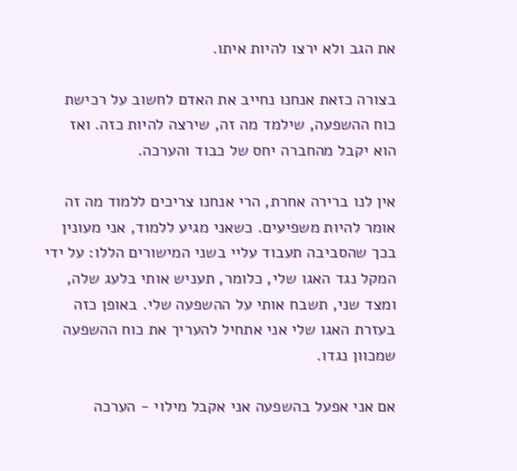את הגב ולא ירצו להיות איתו.

בצורה כזאת אנחנו נחייב את האדם לחשוב על רכישת כוח ההשפעה, שילמד מה זה, שירצה להיות כזה. ואז הוא יקבל מהחברה יחס של כבוד והערכה.

אין לנו ברירה אחרת, הרי אנחנו צריכים ללמוד מה זה אומר להיות משפיעים. כשאני מגיע ללמוד, אני מעונין בכך שהסביבה תעבוד עליי בשני המישורים הללו: על ידי המקל נגד האגו שלי, כלומר, תעניש אותי בלעג שלה, ומצד שני, תשבח אותי על ההשפעה שלי. באופן כזה בעזרת האגו שלי אני אתחיל להעריך את כוח ההשפעה שמכוון נגדו.

אם אני אפעל בהשפעה אני אקבל מילוי - הערכה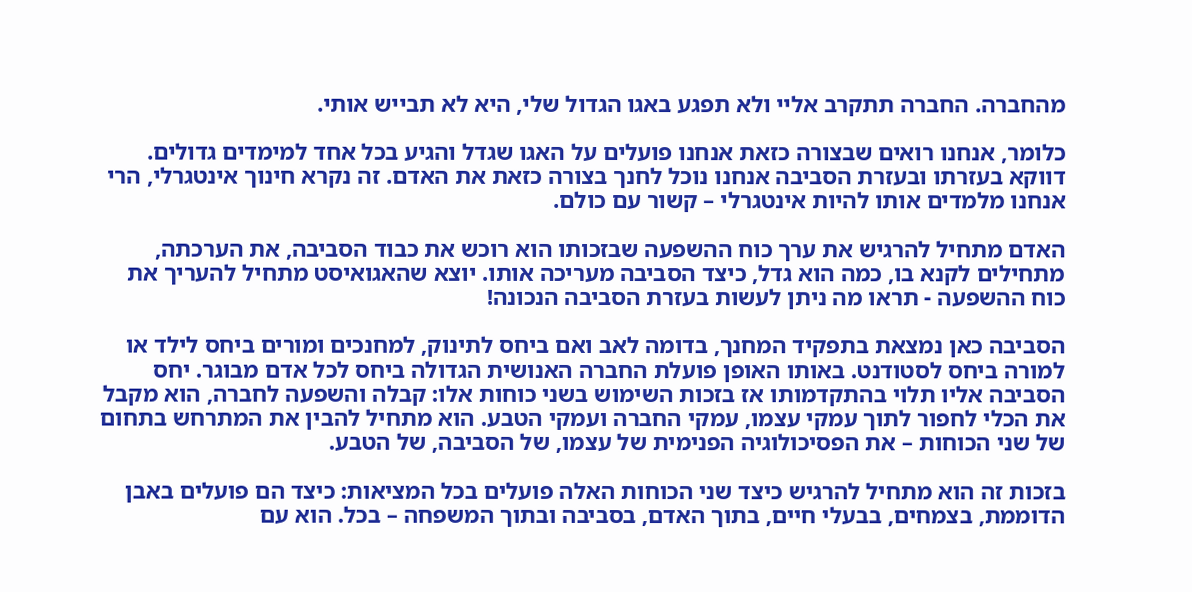מהחברה. החברה תתקרב אליי ולא תפגע באגו הגדול שלי, היא לא תבייש אותי.

כלומר, אנחנו רואים שבצורה כזאת אנחנו פועלים על האגו שגדל והגיע בכל אחד למימדים גדולים. דווקא בעזרתו ובעזרת הסביבה אנחנו נוכל לחנך בצורה כזאת את האדם. זה נקרא חינוך אינטגרלי, הרי אנחנו מלמדים אותו להיות אינטגרלי – קשור עם כולם.

האדם מתחיל להרגיש את ערך כוח ההשפעה שבזכותו הוא רוכש את כבוד הסביבה, את הערכתה, מתחילים לקנא בו, כמה הוא גדל, כיצד הסביבה מעריכה אותו. יוצא שהאגואיסט מתחיל להעריך את כוח ההשפעה - תראו מה ניתן לעשות בעזרת הסביבה הנכונה!

הסביבה כאן נמצאת בתפקיד המחנך, בדומה לאב ואם ביחס לתינוק, למחנכים ומורים ביחס לילד או למורה ביחס לסטודנט. באותו האופן פועלת החברה האנושית הגדולה ביחס לכל אדם מבוגר. יחס הסביבה אליו תלוי בהתקדמותו אז בזכות השימוש בשני כוחות אלו: קבלה והשפעה לחברה, הוא מקבל את הכלי לחפור לתוך עמקי עצמו, עמקי החברה ועמקי הטבע. הוא מתחיל להבין את המתרחש בתחום של שני הכוחות – את הפסיכולוגיה הפנימית של עצמו, של הסביבה, של הטבע.

בזכות זה הוא מתחיל להרגיש כיצד שני הכוחות האלה פועלים בכל המציאות: כיצד הם פועלים באבן הדוממת, בצמחים, בבעלי חיים, בתוך האדם, בסביבה ובתוך המשפחה – בכל. הוא עם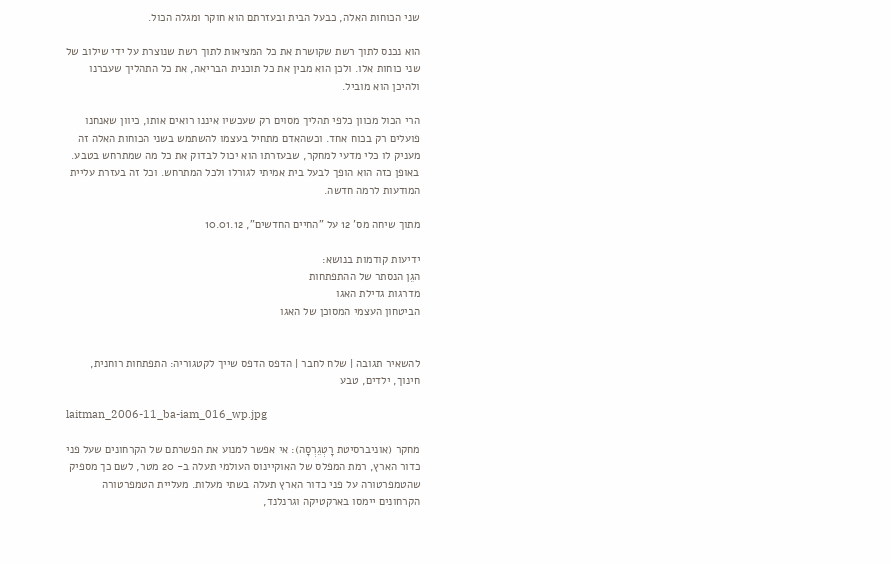שני הכוחות האלה, כבעל הבית ובעזרתם הוא חוקר ומגלה הכול.

הוא נכנס לתוך רשת שקושרת את כל המציאות לתוך רשת שנוצרת על ידי שילוב של שני כוחות אלו. ולכן הוא מבין את כל תוכנית הבריאה, את כל התהליך שעברנו ולהיכן הוא מוביל.

הרי הכול מכוון כלפי תהליך מסוים רק שעכשיו איננו רואים אותו, כיוון שאנחנו פועלים רק בכוח אחד. וכשהאדם מתחיל בעצמו להשתמש בשני הכוחות האלה זה מעניק לו כלי מדעי למחקר, שבעזרתו הוא יכול לבדוק את כל מה שמתרחש בטבע. באופן כזה הוא הופך לבעל בית אמיתי לגורלו ולכל המתרחש. וכל זה בעזרת עליית המודעות לרמה חדשה.

מתוך שיחה מס' 12 על "החיים החדשים", 10.01.12

ידיעות קודמות בנושא:
הגֵן הנסתר של ההתפתחות
מדרגות גדילת האגו
הביטחון העצמי המסוכן של האגו


להשאיר תגובה | שלח לחבר | הדפס הדפס שייך לקטגוריה: התפתחות רוחנית, חינוך, ילדים, טבע

laitman_2006-11_ba-iam_016_wp.jpg

מחקר (אוניברסיטת רָטְגֵרְסָה): אי אפשר למנוע את הפשרתם של הקרחונים שעל פני כדור הארץ, רמת המפלס של האוקיינוס העולמי תעלה ב- 20 מטר, לשם כך מספיק שהטמפרטורה על פני כדור הארץ תעלה בשתי מעלות. מעליית הטמפרטורה הקרחונים יימסו בארקטיקה וגרנלנד,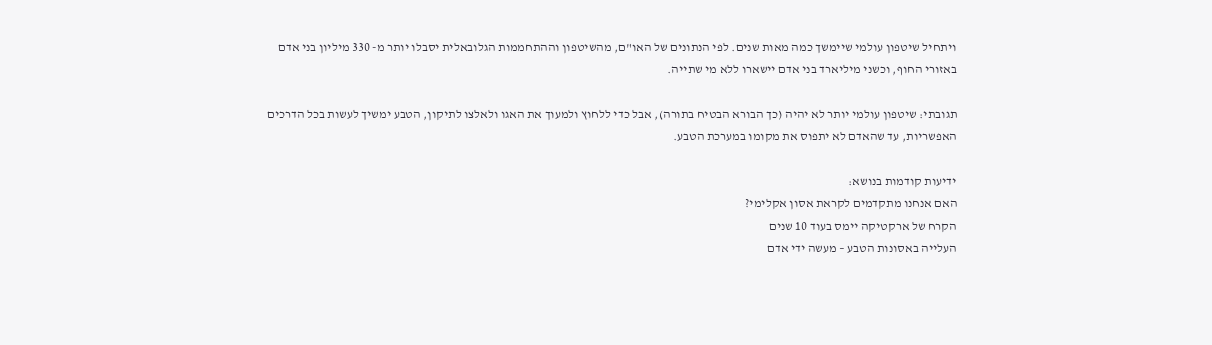ויתחיל שיטפון עולמי שיימשך כמה מאות שנים. לפי הנתונים של האו"ם, מהשיטפון וההתחממות הגלובאלית יסבלו יותר מ- 330 מיליון בני אדם באזורי החוף, וכשני מיליארד בני אדם יישארו ללא מי שתייה.

תגובתי: שיטפון עולמי יותר לא יהיה (כך הבורא הבטיח בתורה), אבל כדי ללחוץ ולמעוך את האגו ולאלצו לתיקון, הטבע ימשיך לעשות בכל הדרכים האפשריות, עד שהאדם לא יתפוס את מקומו במערכת הטבע.

ידיעות קודמות בנושא:
האם אנחנו מתקדמים לקראת אסון אקלימי?
הקרח של ארקטיקה יימס בעוד 10 שנים
העלייה באסונות הטבע – מעשה ידי אדם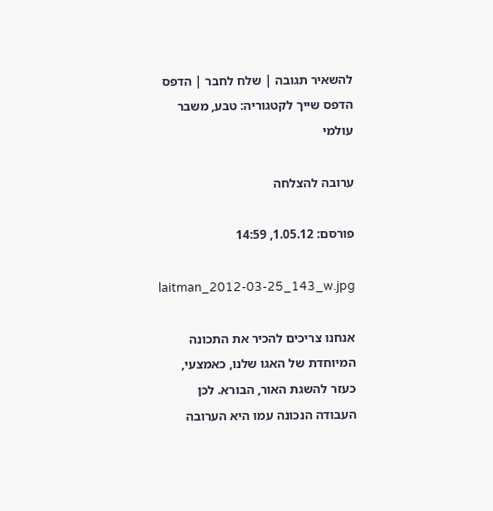להשאיר תגובה | שלח לחבר | הדפס הדפס שייך לקטגוריה: טבע, משבר עולמי

ערובה להצלחה

פורסם: 1.05.12, 14:59

laitman_2012-03-25_143_w.jpg

אנחנו צריכים להכיר את התכונה המיוחדת של האגו שלנו, כאמצעי, כעזר להשגת האור, הבורא. לכן העבודה הנכונה עמו היא הערובה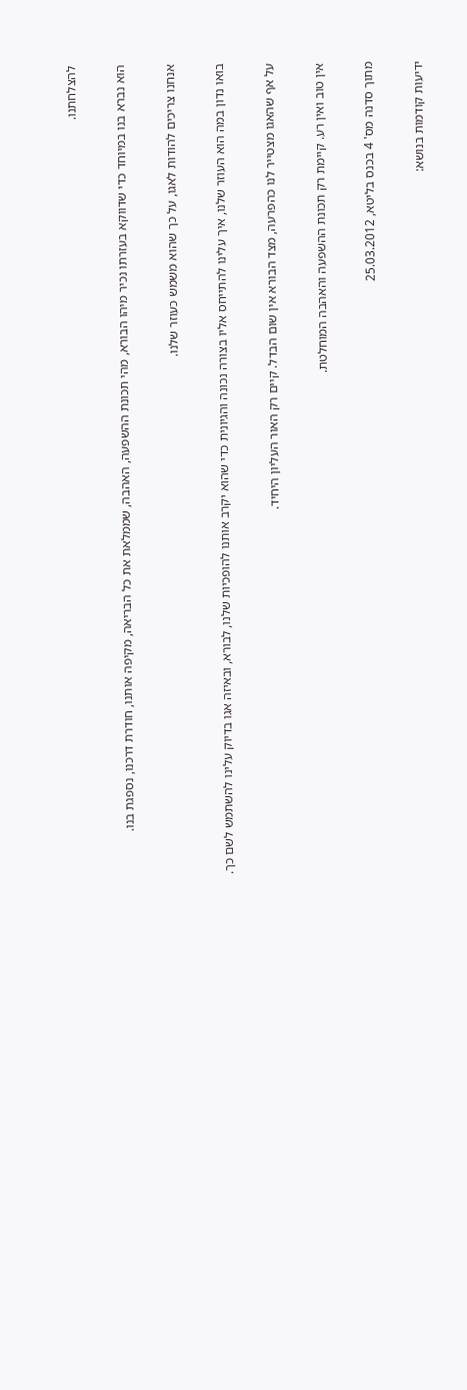להצלחתנו.

הוא נברא בנו במיוחד כדי שדווקא בעזרתו נכיר מיהו הבורא, מהי תכונת ההשפעה, האהבה, שממלאת את כל הבריאה, מקיפה אותנו, חודרת דרכנו, נספגת בנו.

אנחנו צריכים להודות לאגו, על כך שהוא משמש כעוזר שלנו.

בואו נדון במה הוא העוזר שלנו, איך עלינו להתייחס אליו בצורה נכונה והגיונית כדי שהוא יקרב אותנו להופכיות שלנו, לבורא, ובאיזה אגו בדיוק עלינו להשתמש לשם כך.

על אף שהאגו מצטייר לנו כהפרעה, מצד הבורא אין שום הבדל. קיים רק האור העליון היחיד.

אין טוב ואין רע. קיימת רק תכונת ההשפעה והאהבה המוחלטת.

מתוך סדנה מס' 4 בכנס בליטא, 25.03.2012

ידיעות קודמות בנושא: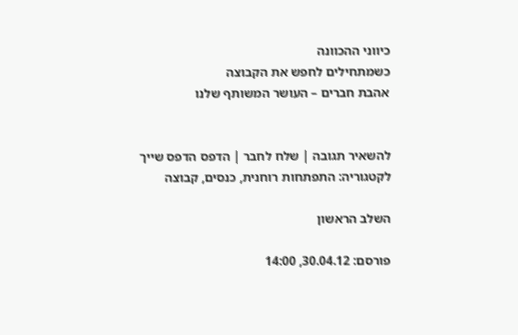כיווני ההכוונה
כשמתחילים לחפש את הקבוצה
אהבת חברים – העושר המשותף שלנו


להשאיר תגובה | שלח לחבר | הדפס הדפס שייך לקטגוריה: התפתחות רוחנית, כנסים, קבוצה

השלב הראשון

פורסם: 30.04.12, 14:00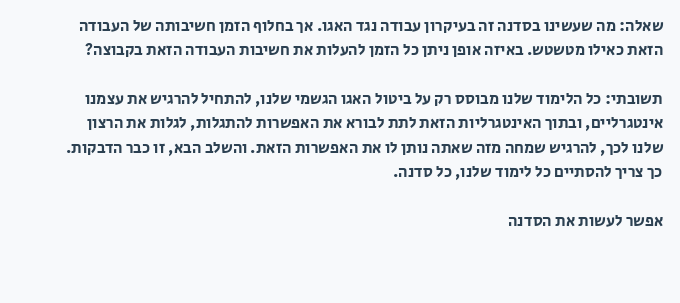שאלה: מה שעשינו בסדנה זה בעיקרון עבודה נגד האגו. אך בחלוף הזמן חשיבותה של העבודה הזאת כאילו מטשטש. באיזה אופן ניתן כל הזמן להעלות את חשיבות העבודה הזאת בקבוצה?

תשובתי: כל הלימוד שלנו מבוסס רק על ביטול האגו הגשמי שלנו, להתחיל להרגיש את עצמנו אינטגרליים, ובתוך האינטגרליות הזאת לתת לבורא את האפשרות להתגלות, לגלות את הרצון שלנו לכך, להרגיש שמחה מזה שאתה נותן לו את האפשרות הזאת. והשלב הבא, זו כבר הדבקות. כך צריך להסתיים כל לימוד שלנו, כל סדנה.

אפשר לעשות את הסדנה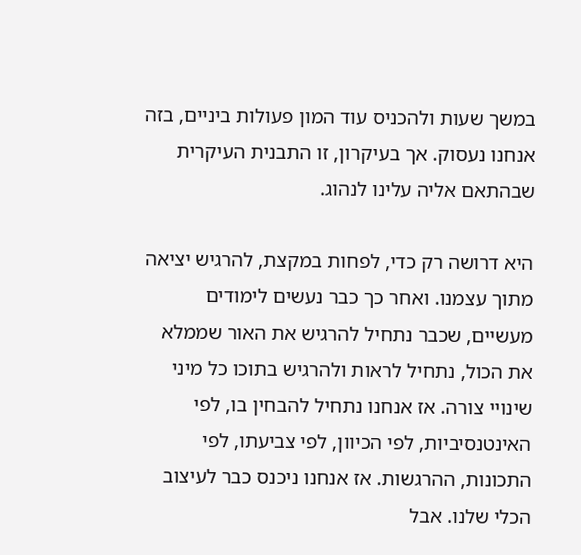במשך שעות ולהכניס עוד המון פעולות ביניים, בזה אנחנו נעסוק. אך בעיקרון, זו התבנית העיקרית שבהתאם אליה עלינו לנהוג.

היא דרושה רק כדי, לפחות במקצת, להרגיש יציאה מתוך עצמנו. ואחר כך כבר נעשים לימודים מעשיים, שכבר נתחיל להרגיש את האור שממלא את הכול, נתחיל לראות ולהרגיש בתוכו כל מיני שינויי צורה. אז אנחנו נתחיל להבחין בו, לפי האינטנסיביות, לפי הכיוון, לפי צביעתו, לפי התכונות, ההרגשות. אז אנחנו ניכנס כבר לעיצוב הכלי שלנו. אבל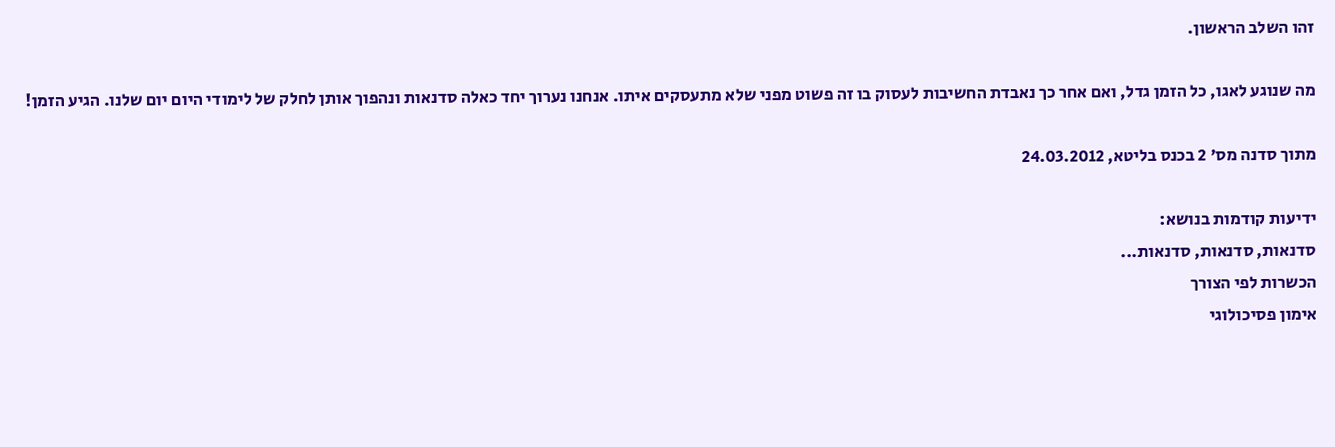זהו השלב הראשון.

מה שנוגע לאגו, כל הזמן גדל, ואם אחר כך נאבדת החשיבות לעסוק בו זה פשוט מפני שלא מתעסקים איתו. אנחנו נערוך יחד כאלה סדנאות ונהפוך אותן לחלק של לימודי היום יום שלנו. הגיע הזמן!

מתוך סדנה מס' 2 בכנס בליטא, 24.03.2012

ידיעות קודמות בנושא:
סדנאות, סדנאות, סדנאות...
הכשרות לפי הצורך
אימון פסיכולוגי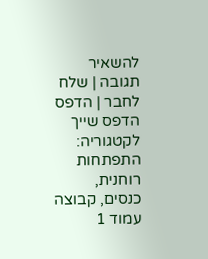להשאיר תגובה | שלח לחבר | הדפס הדפס שייך לקטגוריה: התפתחות רוחנית, כנסים, קבוצה
עמוד 1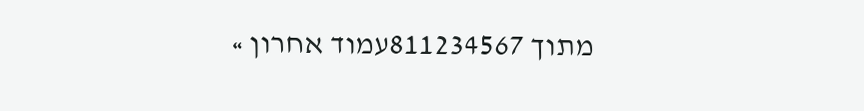מתוך 811234567עמוד אחרון »